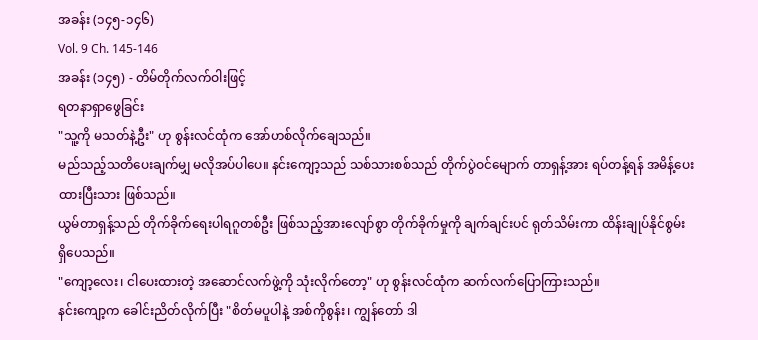အခန်း (၁၄၅-၁၄၆)
Vol. 9 Ch. 145-146
အခန်း (၁၄၅) - တိမ်တိုက်လက်ဝါးဖြင့်
ရတနာရှာဖွေခြင်း
"သူ့ကို မသတ်နဲ့ဦး" ဟု စွန်းလင်ထုံက အော်ဟစ်လိုက်ချေသည်။
မည်သည့်သတိပေးချက်မျှ မလိုအပ်ပါပေ။ နင်းကျော့သည် သစ်သားစစ်သည် တိုက်ပွဲဝင်မျောက် တာရှန့်အား ရပ်တန့်ရန် အမိန့်ပေးထားပြီးသား ဖြစ်သည်။
ယွမ်တာရှန့်သည် တိုက်ခိုက်ရေးပါရဂူတစ်ဦး ဖြစ်သည့်အားလျော်စွာ တိုက်ခိုက်မှုကို ချက်ချင်းပင် ရုတ်သိမ်းကာ ထိန်းချုပ်နိုင်စွမ်း ရှိပေသည်။
"ကျော့လေး၊ ငါပေးထားတဲ့ အဆောင်လက်ဖွဲ့ကို သုံးလိုက်တော့" ဟု စွန်းလင်ထုံက ဆက်လက်ပြောကြားသည်။
နင်းကျော့က ခေါင်းညိတ်လိုက်ပြီး "စိတ်မပူပါနဲ့ အစ်ကိုစွန်း၊ ကျွန်တော် ဒါ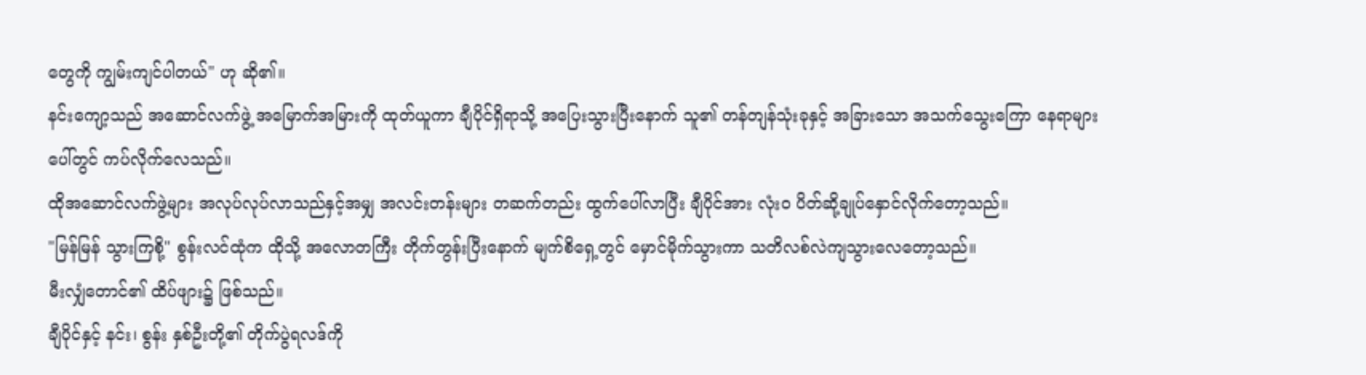တွေကို ကျွမ်းကျင်ပါတယ်" ဟု ဆို၏။
နင်းကျော့သည် အဆောင်လက်ဖွဲ့ အမြောက်အမြားကို ထုတ်ယူကာ ချီပိုင်ရှိရာသို့ အပြေးသွားပြီးနောက် သူ၏ တန်တျန်သုံးခုနှင့် အခြားသော အသက်သွေးကြော နေရာများပေါ်တွင် ကပ်လိုက်လေသည်။
ထိုအဆောင်လက်ဖွဲ့များ အလုပ်လုပ်လာသည်နှင့်အမျှ အလင်းတန်းများ တဆက်တည်း ထွက်ပေါ်လာပြီး ချီပိုင်အား လုံးဝ ပိတ်ဆို့ချုပ်နှောင်လိုက်တော့သည်။
"မြန်မြန် သွားကြစို့" စွန်းလင်ထုံက ထိုသို့ အလောတကြီး တိုက်တွန်းပြီးနောက် မျက်စိရှေ့တွင် မှောင်မိုက်သွားကာ သတိလစ်လဲကျသွားလေတော့သည်။
မီးလျှံတောင်၏ ထိပ်ဖျား၌ ဖြစ်သည်။
ချီပိုင်နှင့် နင်း၊ စွန်း နှစ်ဦးတို့၏ တိုက်ပွဲရလဒ်ကို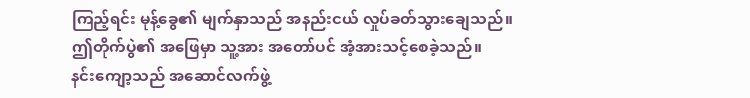ကြည့်ရင်း မုန့်ခွေ၏ မျက်နှာသည် အနည်းငယ် လှုပ်ခတ်သွားချေသည်။
ဤတိုက်ပွဲ၏ အဖြေမှာ သူ့အား အတော်ပင် အံ့အားသင့်စေခဲ့သည်။
နင်းကျော့သည် အဆောင်လက်ဖွဲ့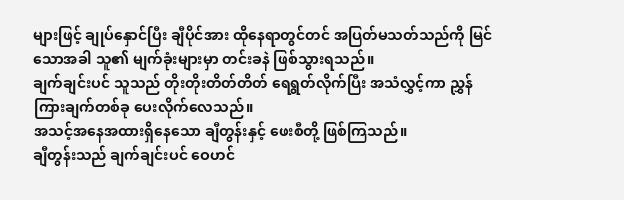များဖြင့် ချုပ်နှောင်ပြီး ချီပိုင်အား ထိုနေရာတွင်တင် အပြတ်မသတ်သည်ကို မြင်သောအခါ သူ၏ မျက်ခုံးများမှာ တင်းခနဲ ဖြစ်သွားရသည်။
ချက်ချင်းပင် သူသည် တိုးတိုးတိတ်တိတ် ရေရွတ်လိုက်ပြီး အသံလွှင့်ကာ ညွှန်ကြားချက်တစ်ခု ပေးလိုက်လေသည်။
အသင့်အနေအထားရှိနေသော ချီတွန်းနှင့် ဖေးစီတို့ ဖြစ်ကြသည်။
ချီတွန်းသည် ချက်ချင်းပင် ဝေဟင်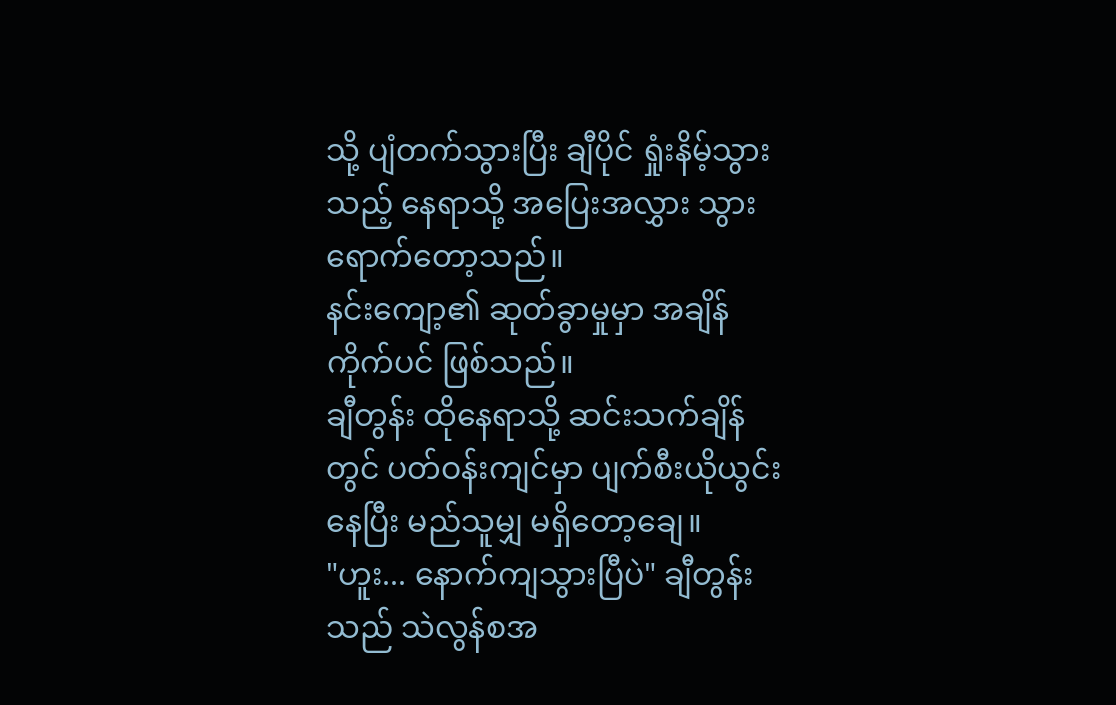သို့ ပျံတက်သွားပြီး ချီပိုင် ရှုံးနိမ့်သွားသည့် နေရာသို့ အပြေးအလွှား သွားရောက်တော့သည်။
နင်းကျော့၏ ဆုတ်ခွာမှုမှာ အချိန်ကိုက်ပင် ဖြစ်သည်။
ချီတွန်း ထိုနေရာသို့ ဆင်းသက်ချိန်တွင် ပတ်ဝန်းကျင်မှာ ပျက်စီးယိုယွင်းနေပြီး မည်သူမျှ မရှိတော့ချေ။
"ဟူး... နောက်ကျသွားပြီပဲ" ချီတွန်းသည် သဲလွန်စအ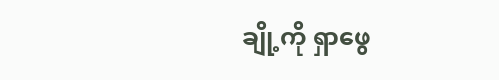ချို့ကို ရှာဖွေ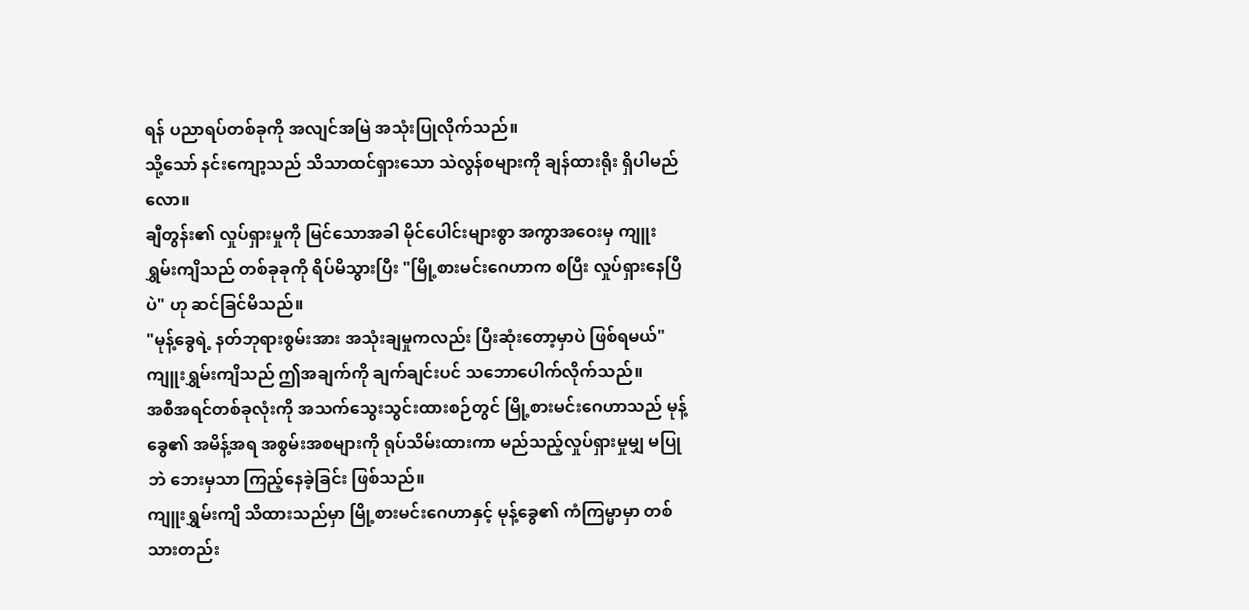ရန် ပညာရပ်တစ်ခုကို အလျင်အမြဲ အသုံးပြုလိုက်သည်။
သို့သော် နင်းကျော့သည် သိသာထင်ရှားသော သဲလွန်စများကို ချန်ထားရိုး ရှိပါမည်လော။
ချီတွန်း၏ လှုပ်ရှားမှုကို မြင်သောအခါ မိုင်ပေါင်းများစွာ အကွာအဝေးမှ ကျူးရွှမ်းကျိသည် တစ်ခုခုကို ရိပ်မိသွားပြီး "မြို့စားမင်းဂေဟာက စပြီး လှုပ်ရှားနေပြီပဲ" ဟု ဆင်ခြင်မိသည်။
"မုန့်ခွေရဲ့ နတ်ဘုရားစွမ်းအား အသုံးချမှုကလည်း ပြီးဆုံးတော့မှာပဲ ဖြစ်ရမယ်"
ကျူးရွှမ်းကျိသည် ဤအချက်ကို ချက်ချင်းပင် သဘောပေါက်လိုက်သည်။
အစီအရင်တစ်ခုလုံးကို အသက်သွေးသွင်းထားစဉ်တွင် မြို့စားမင်းဂေဟာသည် မုန့်ခွေ၏ အမိန့်အရ အစွမ်းအစများကို ရုပ်သိမ်းထားကာ မည်သည့်လှုပ်ရှားမှုမျှ မပြုဘဲ ဘေးမှသာ ကြည့်နေခဲ့ခြင်း ဖြစ်သည်။
ကျူးရွှမ်းကျိ သိထားသည်မှာ မြို့စားမင်းဂေဟာနှင့် မုန့်ခွေ၏ ကံကြမ္မာမှာ တစ်သားတည်း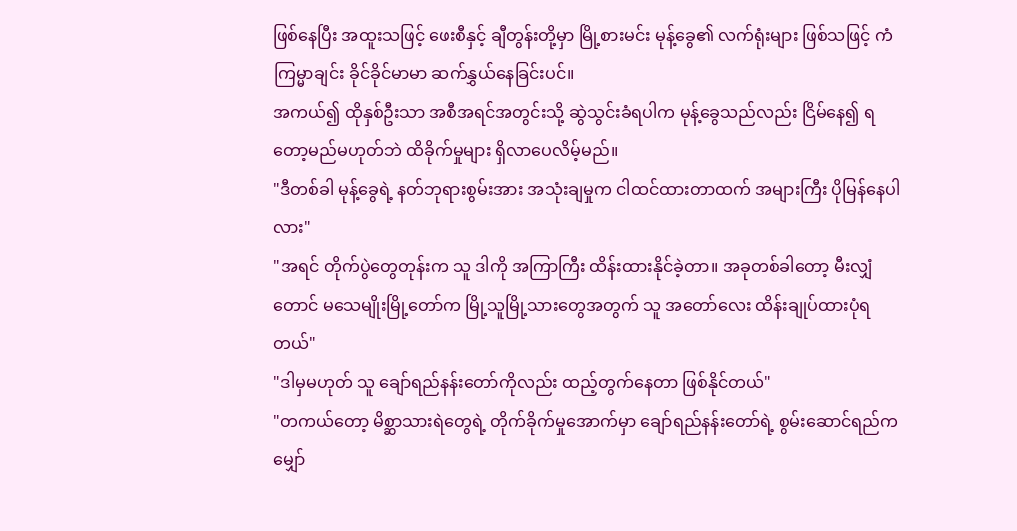ဖြစ်နေပြီး အထူးသဖြင့် ဖေးစီနှင့် ချီတွန်းတို့မှာ မြို့စားမင်း မုန့်ခွေ၏ လက်ရုံးများ ဖြစ်သဖြင့် ကံကြမ္မာချင်း ခိုင်ခိုင်မာမာ ဆက်နွှယ်နေခြင်းပင်။
အကယ်၍ ထိုနှစ်ဦးသာ အစီအရင်အတွင်းသို့ ဆွဲသွင်းခံရပါက မုန့်ခွေသည်လည်း ငြိမ်နေ၍ ရတော့မည်မဟုတ်ဘဲ ထိခိုက်မှုများ ရှိလာပေလိမ့်မည်။
"ဒီတစ်ခါ မုန့်ခွေရဲ့ နတ်ဘုရားစွမ်းအား အသုံးချမှုက ငါထင်ထားတာထက် အများကြီး ပိုမြန်နေပါလား"
"အရင် တိုက်ပွဲတွေတုန်းက သူ ဒါကို အကြာကြီး ထိန်းထားနိုင်ခဲ့တာ။ အခုတစ်ခါတော့ မီးလျှံတောင် မသေမျိုးမြို့တော်က မြို့သူမြို့သားတွေအတွက် သူ အတော်လေး ထိန်းချုပ်ထားပုံရတယ်"
"ဒါမှမဟုတ် သူ ချော်ရည်နန်းတော်ကိုလည်း ထည့်တွက်နေတာ ဖြစ်နိုင်တယ်"
"တကယ်တော့ မိစ္ဆာသားရဲတွေရဲ့ တိုက်ခိုက်မှုအောက်မှာ ချော်ရည်နန်းတော်ရဲ့ စွမ်းဆောင်ရည်က မျှော်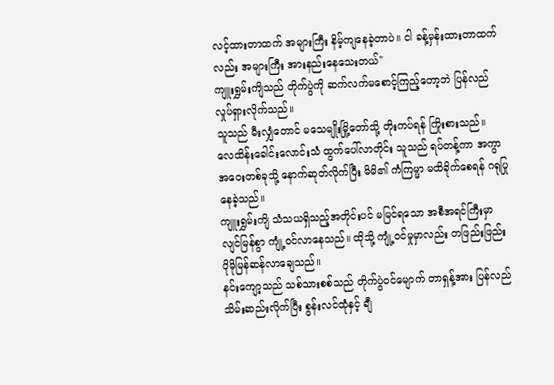လင့်ထားတာထက် အများကြီး နိမ့်ကျနေခဲ့တာပဲ။ ငါ ခန့်မှန်းထားတာထက်လည်း အများကြီး အားနည်းနေသေးတယ်"
ကျူးရွှမ်းကျိသည် တိုက်ပွဲကို ဆက်လက်မစောင့်ကြည့်တော့ဘဲ ပြန်လည်လှုပ်ရှားလိုက်သည်။
သူသည် မီးလျှံတောင် မသေမျိုးမြို့တော်သို့ တိုးကပ်ရန် ကြိုးစားသည်။
လေထိန်းခေါင်းလောင်းသံ ထွက်ပေါ်လာတိုင်း သူသည် ရပ်တန့်ကာ အကွာအဝေးတစ်ခုသို့ နောက်ဆုတ်လိုက်ပြီး မိမိ၏ ကံကြမ္မာ မထိခိုက်စေရန် ဂရုပြုနေခဲ့သည်။
ကျူးရွှမ်းကျိ သံသယရှိသည့်အတိုင်းပင် မမြင်ရသော အစီအရင်ကြီးမှာ လျင်မြန်စွာ ကျုံ့ဝင်လာနေသည်။ ထိုသို့ ကျုံ့ဝင်မှုမှာလည်း တဖြည်းဖြည်း ပိုမိုမြန်ဆန်လာချေသည်။
နင်းကျော့သည် သစ်သားစစ်သည် တိုက်ပွဲဝင်မျောက် တာရှန့်အား ပြန်လည်သိမ်းဆည်းလိုက်ပြီး စွန်းလင်ထုံနှင့် ချီ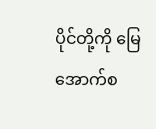ပိုင်တို့ကို မြေအောက်စ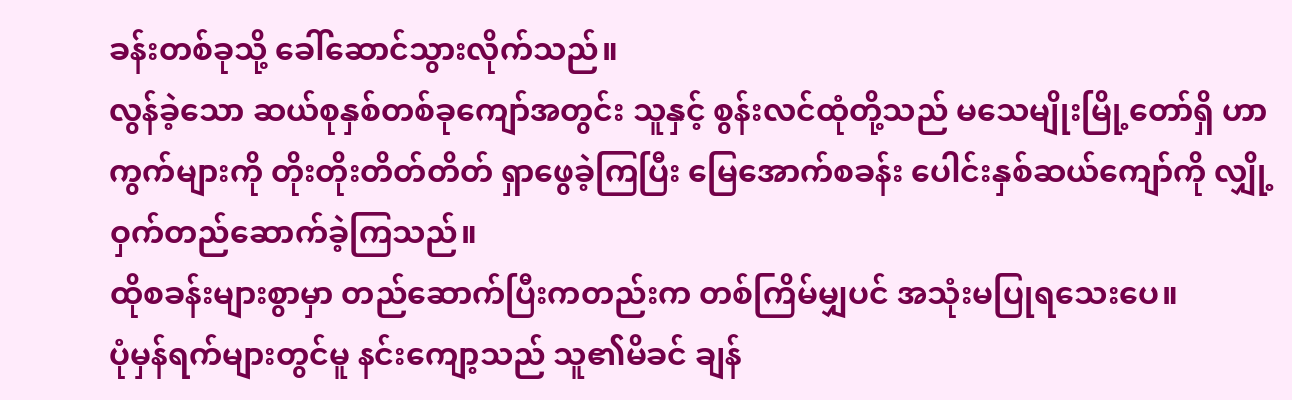ခန်းတစ်ခုသို့ ခေါ်ဆောင်သွားလိုက်သည်။
လွန်ခဲ့သော ဆယ်စုနှစ်တစ်ခုကျော်အတွင်း သူနှင့် စွန်းလင်ထုံတို့သည် မသေမျိုးမြို့တော်ရှိ ဟာကွက်များကို တိုးတိုးတိတ်တိတ် ရှာဖွေခဲ့ကြပြီး မြေအောက်စခန်း ပေါင်းနှစ်ဆယ်ကျော်ကို လျှို့ဝှက်တည်ဆောက်ခဲ့ကြသည်။
ထိုစခန်းများစွာမှာ တည်ဆောက်ပြီးကတည်းက တစ်ကြိမ်မျှပင် အသုံးမပြုရသေးပေ။
ပုံမှန်ရက်များတွင်မူ နင်းကျော့သည် သူ၏မိခင် ချန်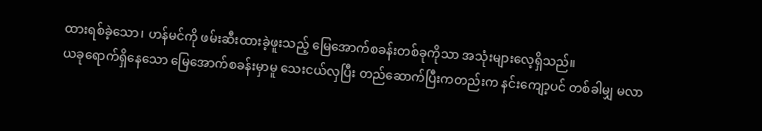ထားရစ်ခဲ့သော၊ ဟန်မင်ကို ဖမ်းဆီးထားခဲ့ဖူးသည့် မြေအောက်စခန်းတစ်ခုကိုသာ အသုံးများလေ့ရှိသည်။
ယခုရောက်ရှိနေသော မြေအောက်စခန်းမှာမူ သေးငယ်လှပြီး တည်ဆောက်ပြီးကတည်းက နင်းကျော့ပင် တစ်ခါမျှ မလာ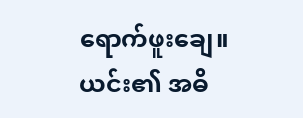ရောက်ဖူးချေ။
ယင်း၏ အဓိ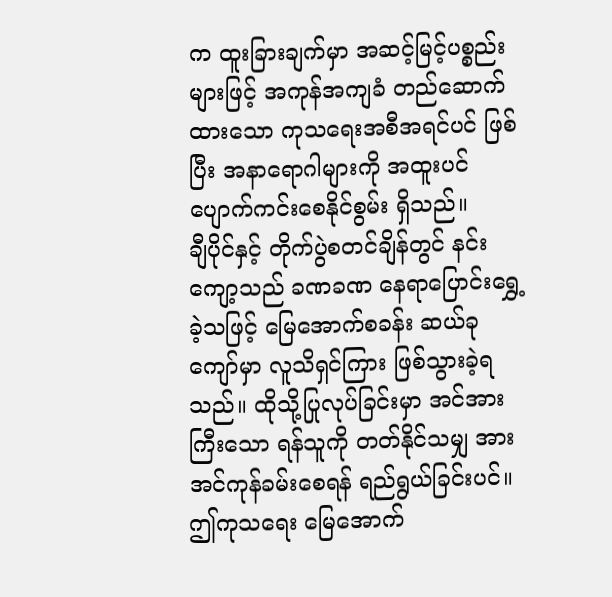က ထူးခြားချက်မှာ အဆင့်မြင့်ပစ္စည်းများဖြင့် အကုန်အကျခံ တည်ဆောက်ထားသော ကုသရေးအစီအရင်ပင် ဖြစ်ပြီး အနာရောဂါများကို အထူးပင် ပျောက်ကင်းစေနိုင်စွမ်း ရှိသည်။
ချီပိုင်နှင့် တိုက်ပွဲစတင်ချိန်တွင် နင်းကျော့သည် ခဏခဏ နေရာပြောင်းရွှေ့ခဲ့သဖြင့် မြေအောက်စခန်း ဆယ်ခုကျော်မှာ လူသိရှင်ကြား ဖြစ်သွားခဲ့ရသည်။ ထိုသို့ပြုလုပ်ခြင်းမှာ အင်အားကြီးသော ရန်သူကို တတ်နိုင်သမျှ အားအင်ကုန်ခမ်းစေရန် ရည်ရွယ်ခြင်းပင်။
ဤကုသရေး မြေအောက်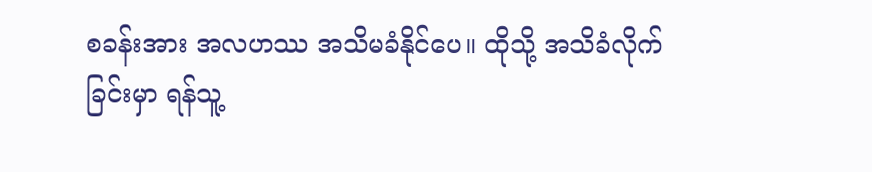စခန်းအား အလဟဿ အသိမခံနိုင်ပေ။ ထိုသို့ အသိခံလိုက်ခြင်းမှာ ရန်သူ့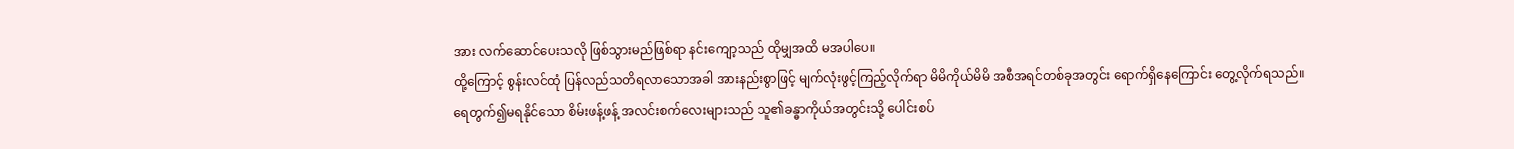အား လက်ဆောင်ပေးသလို ဖြစ်သွားမည်ဖြစ်ရာ နင်းကျော့သည် ထိုမျှအထိ မအပါပေ။
ထို့ကြောင့် စွန်းလင်ထုံ ပြန်လည်သတိရလာသောအခါ အားနည်းစွာဖြင့် မျက်လုံးဖွင့်ကြည့်လိုက်ရာ မိမိကိုယ်မိမိ အစီအရင်တစ်ခုအတွင်း ရောက်ရှိနေကြောင်း တွေ့လိုက်ရသည်။
ရေတွက်၍မရနိုင်သော စိမ်းဖန့်ဖန့် အလင်းစက်လေးများသည် သူ၏ခန္ဓာကိုယ်အတွင်းသို့ ပေါင်းစပ်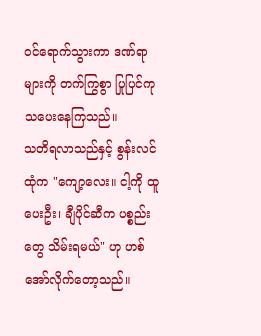ဝင်ရောက်သွားကာ ဒဏ်ရာများကို တက်ကြွစွာ ပြုပြင်ကုသပေးနေကြသည်။
သတိရလာသည်နှင့် စွန်းလင်ထုံက "ကျော့လေး။ ငါ့ကို ထူပေးဦး၊ ချီပိုင်ဆီက ပစ္စည်းတွေ သိမ်းရမယ်" ဟု ဟစ်အော်လိုက်တော့သည်။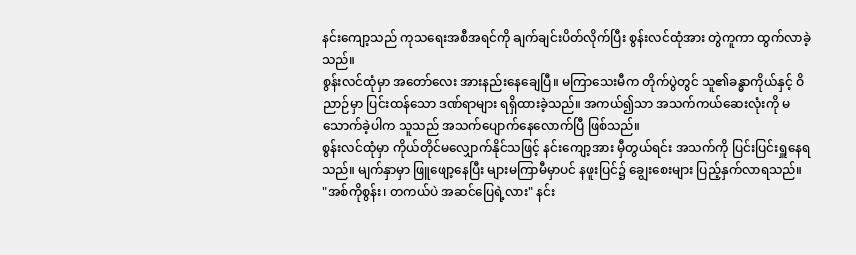နင်းကျော့သည် ကုသရေးအစီအရင်ကို ချက်ချင်းပိတ်လိုက်ပြီး စွန်းလင်ထုံအား တွဲကူကာ ထွက်လာခဲ့သည်။
စွန်းလင်ထုံမှာ အတော်လေး အားနည်းနေချေပြီ။ မကြာသေးမီက တိုက်ပွဲတွင် သူ၏ခန္ဓာကိုယ်နှင့် ဝိညာဉ်မှာ ပြင်းထန်သော ဒဏ်ရာများ ရရှိထားခဲ့သည်။ အကယ်၍သာ အသက်ကယ်ဆေးလုံးကို မသောက်ခဲ့ပါက သူသည် အသက်ပျောက်နေလောက်ပြီ ဖြစ်သည်။
စွန်းလင်ထုံမှာ ကိုယ်တိုင်မလျှောက်နိုင်သဖြင့် နင်းကျော့အား မှီတွယ်ရင်း အသက်ကို ပြင်းပြင်းရှူနေရသည်။ မျက်နှာမှာ ဖြူဖျော့နေပြီး များမကြာမီမှာပင် နဖူးပြင်၌ ချွေးစေးများ ပြည့်နှက်လာရသည်။
"အစ်ကိုစွန်း၊ တကယ်ပဲ အဆင်ပြေရဲ့လား" နင်း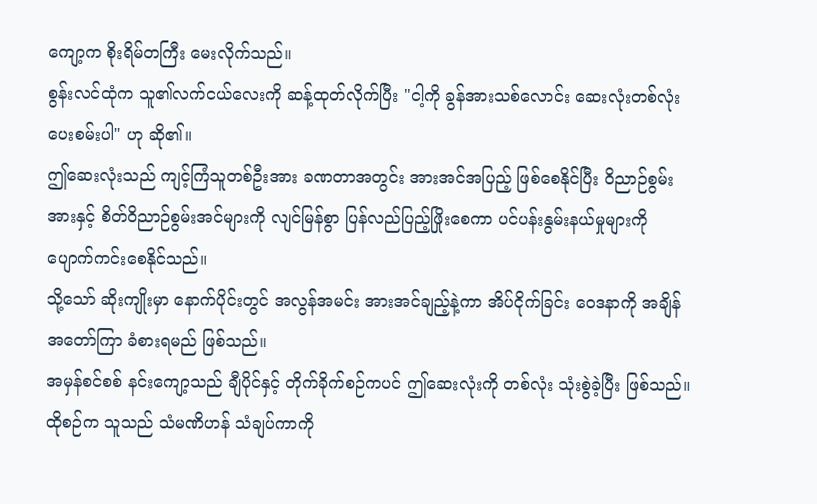ကျော့က စိုးရိမ်တကြီး မေးလိုက်သည်။
စွန်းလင်ထုံက သူ၏လက်ငယ်လေးကို ဆန့်ထုတ်လိုက်ပြီး "ငါ့ကို ခွန်အားသစ်လောင်း ဆေးလုံးတစ်လုံး ပေးစမ်းပါ" ဟု ဆို၏။
ဤဆေးလုံးသည် ကျင့်ကြံသူတစ်ဦးအား ခဏတာအတွင်း အားအင်အပြည့် ဖြစ်စေနိုင်ပြီး ဝိညာဉ်စွမ်းအားနှင့် စိတ်ဝိညာဉ်စွမ်းအင်များကို လျင်မြန်စွာ ပြန်လည်ပြည့်ဖြိုးစေကာ ပင်ပန်းနွမ်းနယ်မှုများကို ပျောက်ကင်းစေနိုင်သည်။
သို့သော် ဆိုးကျိုးမှာ နောက်ပိုင်းတွင် အလွန်အမင်း အားအင်ချည့်နဲ့ကာ အိပ်ငိုက်ခြင်း ဝေဒနာကို အချိန်အတော်ကြာ ခံစားရမည် ဖြစ်သည်။
အမှန်စင်စစ် နင်းကျော့သည် ချီပိုင်နှင့် တိုက်ခိုက်စဉ်ကပင် ဤဆေးလုံးကို တစ်လုံး သုံးစွဲခဲ့ပြီး ဖြစ်သည်။
ထိုစဉ်က သူသည် သံမဏိဟန် သံချပ်ကာကို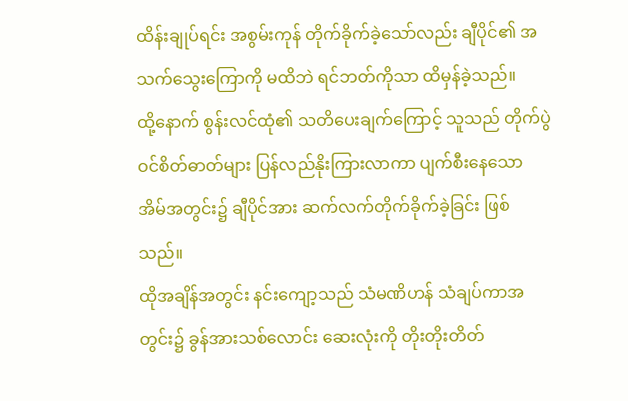ထိန်းချုပ်ရင်း အစွမ်းကုန် တိုက်ခိုက်ခဲ့သော်လည်း ချီပိုင်၏ အသက်သွေးကြောကို မထိဘဲ ရင်ဘတ်ကိုသာ ထိမှန်ခဲ့သည်။
ထို့နောက် စွန်းလင်ထုံ၏ သတိပေးချက်ကြောင့် သူသည် တိုက်ပွဲဝင်စိတ်ဓာတ်များ ပြန်လည်နိုးကြားလာကာ ပျက်စီးနေသော အိမ်အတွင်း၌ ချီပိုင်အား ဆက်လက်တိုက်ခိုက်ခဲ့ခြင်း ဖြစ်သည်။
ထိုအချိန်အတွင်း နင်းကျော့သည် သံမဏိဟန် သံချပ်ကာအတွင်း၌ ခွန်အားသစ်လောင်း ဆေးလုံးကို တိုးတိုးတိတ်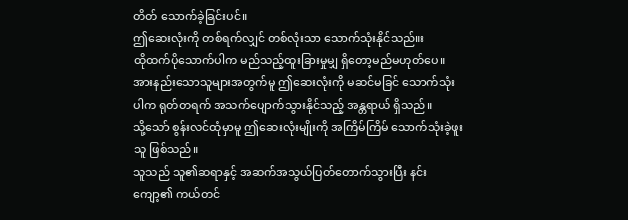တိတ် သောက်ခဲ့ခြင်းပင်။
ဤဆေးလုံးကို တစ်ရက်လျှင် တစ်လုံးသာ သောက်သုံးနိုင်သည်။း
ထိုထက်ပိုသောက်ပါက မည်သည့်ထူးခြားမှုမျှ ရှိတော့မည်မဟုတ်ပေ။
အားနည်းသောသူများအတွက်မူ ဤဆေးလုံးကို မဆင်မခြင် သောက်သုံးပါက ရုတ်တရက် အသက်ပျောက်သွားနိုင်သည့် အန္တရာယ် ရှိသည်။
သို့သော် စွန်းလင်ထုံမှာမူ ဤဆေးလုံးမျိုးကို အကြိမ်ကြိမ် သောက်သုံးခဲ့ဖူးသူ ဖြစ်သည်။
သူသည် သူ၏ဆရာနှင့် အဆက်အသွယ်ပြတ်တောက်သွားပြီး နင်းကျော့၏ ကယ်တင်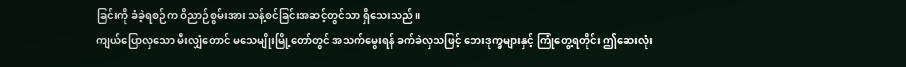ခြင်းကို ခံခဲ့ရစဉ်က ဝိညာဉ်စွမ်းအား သန့်စင်ခြင်းအဆင့်တွင်သာ ရှိသေးသည်။
ကျယ်ပြောလှသော မီးလျှံတောင် မသေမျိုးမြို့တော်တွင် အသက်မွေးရန် ခက်ခဲလှသဖြင့် ဘေးဒုက္ခများနှင့် ကြုံတွေ့ရတိုင်း ဤဆေးလုံး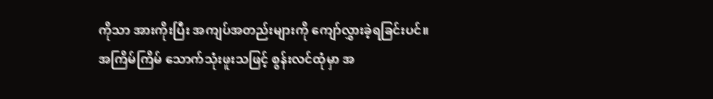ကိုသာ အားကိုးပြီး အကျပ်အတည်းများကို ကျော်လွှားခဲ့ရခြင်းပင်။
အကြိမ်ကြိမ် သောက်သုံးဖူးသဖြင့် စွန်းလင်ထုံမှာ အ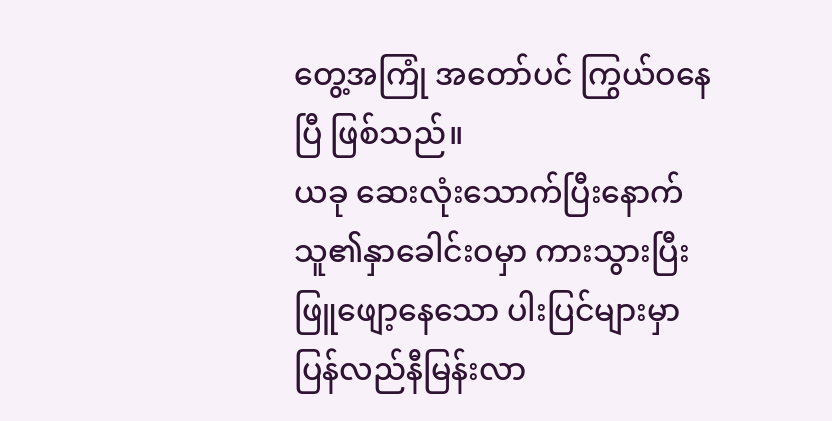တွေ့အကြုံ အတော်ပင် ကြွယ်ဝနေပြီ ဖြစ်သည်။
ယခု ဆေးလုံးသောက်ပြီးနောက် သူ၏နှာခေါင်းဝမှာ ကားသွားပြီး ဖြူဖျော့နေသော ပါးပြင်များမှာ ပြန်လည်နီမြန်းလာ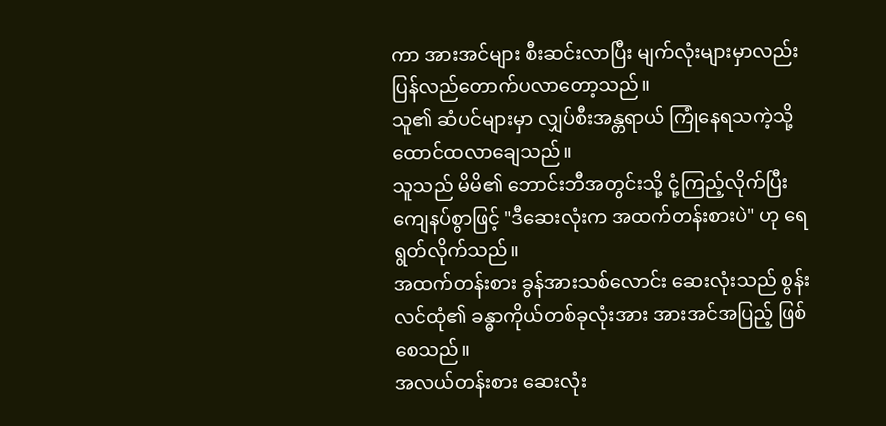ကာ အားအင်များ စီးဆင်းလာပြီး မျက်လုံးများမှာလည်း ပြန်လည်တောက်ပလာတော့သည်။
သူ၏ ဆံပင်များမှာ လျှပ်စီးအန္တရာယ် ကြုံနေရသကဲ့သို့ ထောင်ထလာချေသည်။
သူသည် မိမိ၏ ဘောင်းဘီအတွင်းသို့ ငုံ့ကြည့်လိုက်ပြီး ကျေနပ်စွာဖြင့် "ဒီဆေးလုံးက အထက်တန်းစားပဲ" ဟု ရေရွတ်လိုက်သည်။
အထက်တန်းစား ခွန်အားသစ်လောင်း ဆေးလုံးသည် စွန်းလင်ထုံ၏ ခန္ဓာကိုယ်တစ်ခုလုံးအား အားအင်အပြည့် ဖြစ်စေသည်။
အလယ်တန်းစား ဆေးလုံး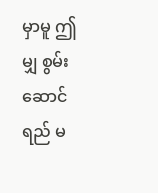မှာမူ ဤမျှ စွမ်းဆောင်ရည် မ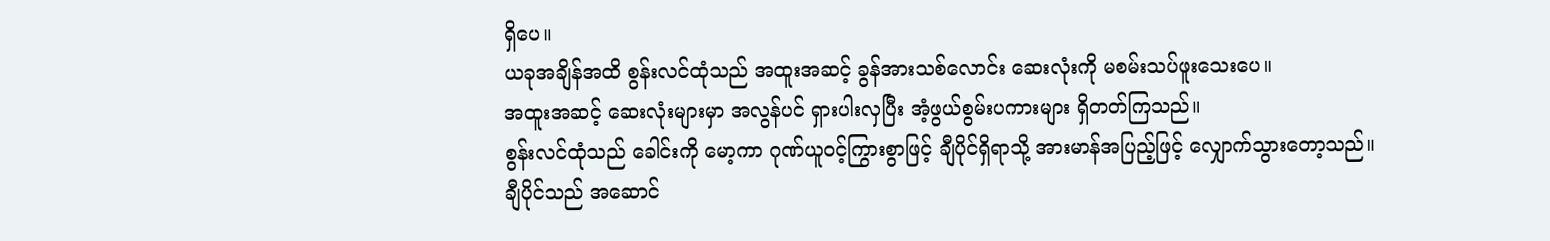ရှိပေ။
ယခုအချိန်အထိ စွန်းလင်ထုံသည် အထူးအဆင့် ခွန်အားသစ်လောင်း ဆေးလုံးကို မစမ်းသပ်ဖူးသေးပေ။
အထူးအဆင့် ဆေးလုံးများမှာ အလွန်ပင် ရှားပါးလှပြီး အံ့ဖွယ်စွမ်းပကားများ ရှိတတ်ကြသည်။
စွန်းလင်ထုံသည် ခေါင်းကို မော့ကာ ဂုဏ်ယူဝင့်ကြွားစွာဖြင့် ချီပိုင်ရှိရာသို့ အားမာန်အပြည့်ဖြင့် လျှောက်သွားတော့သည်။
ချီပိုင်သည် အဆောင်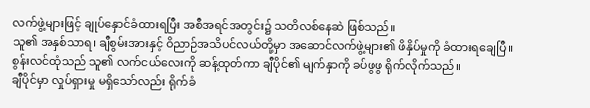လက်ဖွဲ့များဖြင့် ချုပ်နှောင်ခံထားရပြီး အစီအရင်အတွင်း၌ သတိလစ်နေဆဲ ဖြစ်သည်။
သူ၏ အနှစ်သာရ၊ ချီစွမ်းအားနှင့် ဝိညာဉ်အသိပင်လယ်တို့မှာ အဆောင်လက်ဖွဲ့များ၏ ဖိနှိပ်မှုကို ခံထားရချေပြီ။
စွန်းလင်ထုံသည် သူ၏ လက်ငယ်လေးကို ဆန့်ထုတ်ကာ ချီပိုင်၏ မျက်နှာကို ခပ်ဖွဖွ ရိုက်လိုက်သည်။
ချီပိုင်မှာ လှုပ်ရှားမှု မရှိသော်လည်း ရိုက်ခံ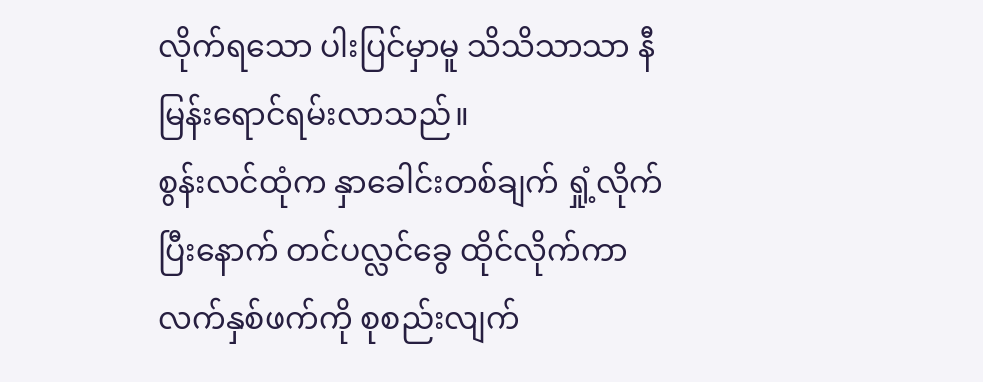လိုက်ရသော ပါးပြင်မှာမူ သိသိသာသာ နီမြန်းရောင်ရမ်းလာသည်။
စွန်းလင်ထုံက နှာခေါင်းတစ်ချက် ရှုံ့လိုက်ပြီးနောက် တင်ပလ္လင်ခွေ ထိုင်လိုက်ကာ လက်နှစ်ဖက်ကို စုစည်းလျက်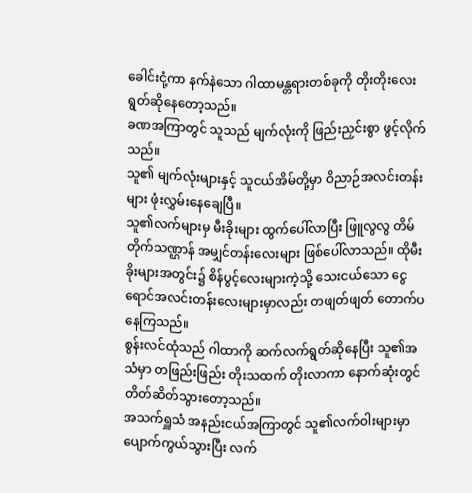ခေါင်းငုံ့ကာ နက်နဲသော ဂါထာမန္တရားတစ်ခုကို တိုးတိုးလေး ရွတ်ဆိုနေတော့သည်။
ခဏအကြာတွင် သူသည် မျက်လုံးကို ဖြည်းညှင်းစွာ ဖွင့်လိုက်သည်။
သူ၏ မျက်လုံးများနှင့် သူငယ်အိမ်တို့မှာ ဝိညာဉ်အလင်းတန်းများ ဖုံးလွှမ်းနေချေပြီ။
သူ၏လက်များမှ မီးခိုးများ ထွက်ပေါ်လာပြီး ဖြူလွလွ တိမ်တိုက်သဏ္ဌာန် အမျှင်တန်းလေးများ ဖြစ်ပေါ်လာသည်။ ထိုမီးခိုးများအတွင်း၌ စိန်ပွင့်လေးများကဲ့သို့ သေးငယ်သော ငွေရောင်အလင်းတန်းလေးများမှာလည်း တဖျတ်ဖျတ် တောက်ပနေကြသည်။
စွန်းလင်ထုံသည် ဂါထာကို ဆက်လက်ရွတ်ဆိုနေပြီး သူ၏အသံမှာ တဖြည်းဖြည်း တိုးသထက် တိုးလာကာ နောက်ဆုံးတွင် တိတ်ဆိတ်သွားတော့သည်။
အသက်ရှူသံ အနည်းငယ်အကြာတွင် သူ၏လက်ဝါးများမှာ ပျောက်ကွယ်သွားပြီး လက်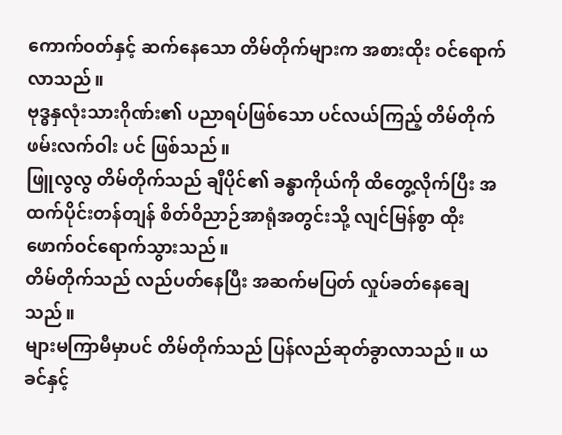ကောက်ဝတ်နှင့် ဆက်နေသော တိမ်တိုက်များက အစားထိုး ဝင်ရောက်လာသည်။
ဗုဒ္ဓနှလုံးသားဂိုဏ်း၏ ပညာရပ်ဖြစ်သော ပင်လယ်ကြည့် တိမ်တိုက်ဖမ်းလက်ဝါး ပင် ဖြစ်သည်။
ဖြူလွလွ တိမ်တိုက်သည် ချီပိုင်၏ ခန္ဓာကိုယ်ကို ထိတွေ့လိုက်ပြီး အထက်ပိုင်းတန်တျန် စိတ်ဝိညာဉ်အာရုံအတွင်းသို့ လျင်မြန်စွာ ထိုးဖောက်ဝင်ရောက်သွားသည်။
တိမ်တိုက်သည် လည်ပတ်နေပြီး အဆက်မပြတ် လှုပ်ခတ်နေချေသည်။
များမကြာမီမှာပင် တိမ်တိုက်သည် ပြန်လည်ဆုတ်ခွာလာသည်။ ယခင်နှင့်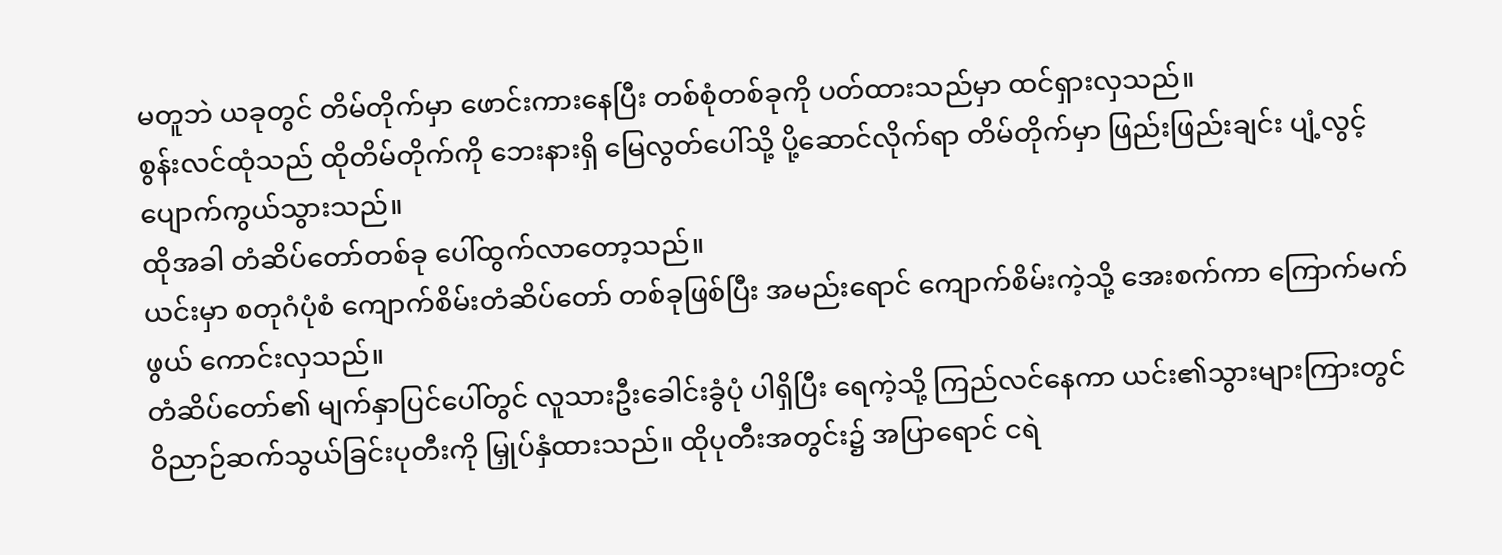မတူဘဲ ယခုတွင် တိမ်တိုက်မှာ ဖောင်းကားနေပြီး တစ်စုံတစ်ခုကို ပတ်ထားသည်မှာ ထင်ရှားလှသည်။
စွန်းလင်ထုံသည် ထိုတိမ်တိုက်ကို ဘေးနားရှိ မြေလွတ်ပေါ်သို့ ပို့ဆောင်လိုက်ရာ တိမ်တိုက်မှာ ဖြည်းဖြည်းချင်း ပျံ့လွင့်ပျောက်ကွယ်သွားသည်။
ထိုအခါ တံဆိပ်တော်တစ်ခု ပေါ်ထွက်လာတော့သည်။
ယင်းမှာ စတုဂံပုံစံ ကျောက်စိမ်းတံဆိပ်တော် တစ်ခုဖြစ်ပြီး အမည်းရောင် ကျောက်စိမ်းကဲ့သို့ အေးစက်ကာ ကြောက်မက်ဖွယ် ကောင်းလှသည်။
တံဆိပ်တော်၏ မျက်နှာပြင်ပေါ်တွင် လူသားဦးခေါင်းခွံပုံ ပါရှိပြီး ရေကဲ့သို့ ကြည်လင်နေကာ ယင်း၏သွားများကြားတွင် ဝိညာဉ်ဆက်သွယ်ခြင်းပုတီးကို မြှုပ်နှံထားသည်။ ထိုပုတီးအတွင်း၌ အပြာရောင် ငရဲ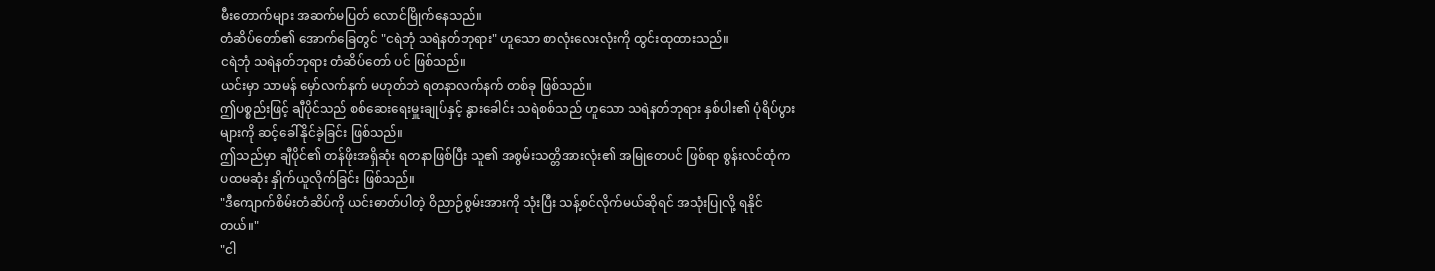မီးတောက်များ အဆက်မပြတ် လောင်မြိုက်နေသည်။
တံဆိပ်တော်၏ အောက်ခြေတွင် "ငရဲဘုံ သရဲနတ်ဘုရား" ဟူသော စာလုံးလေးလုံးကို ထွင်းထုထားသည်။
ငရဲဘုံ သရဲနတ်ဘုရား တံဆိပ်တော် ပင် ဖြစ်သည်။
ယင်းမှာ သာမန် မှော်လက်နက် မဟုတ်ဘဲ ရတနာလက်နက် တစ်ခု ဖြစ်သည်။
ဤပစ္စည်းဖြင့် ချီပိုင်သည် စစ်ဆေးရေးမှူးချုပ်နှင့် နွားခေါင်း သရဲစစ်သည် ဟူသော သရဲနတ်ဘုရား နှစ်ပါး၏ ပုံရိပ်ပွားများကို ဆင့်ခေါ်နိုင်ခဲ့ခြင်း ဖြစ်သည်။
ဤသည်မှာ ချီပိုင်၏ တန်ဖိုးအရှိဆုံး ရတနာဖြစ်ပြီး သူ၏ အစွမ်းသတ္တိအားလုံး၏ အမြုတေပင် ဖြစ်ရာ စွန်းလင်ထုံက ပထမဆုံး နှိုက်ယူလိုက်ခြင်း ဖြစ်သည်။
"ဒီကျောက်စိမ်းတံဆိပ်ကို ယင်းဓာတ်ပါတဲ့ ဝိညာဉ်စွမ်းအားကို သုံးပြီး သန့်စင်လိုက်မယ်ဆိုရင် အသုံးပြုလို့ ရနိုင်တယ်။"
"ငါ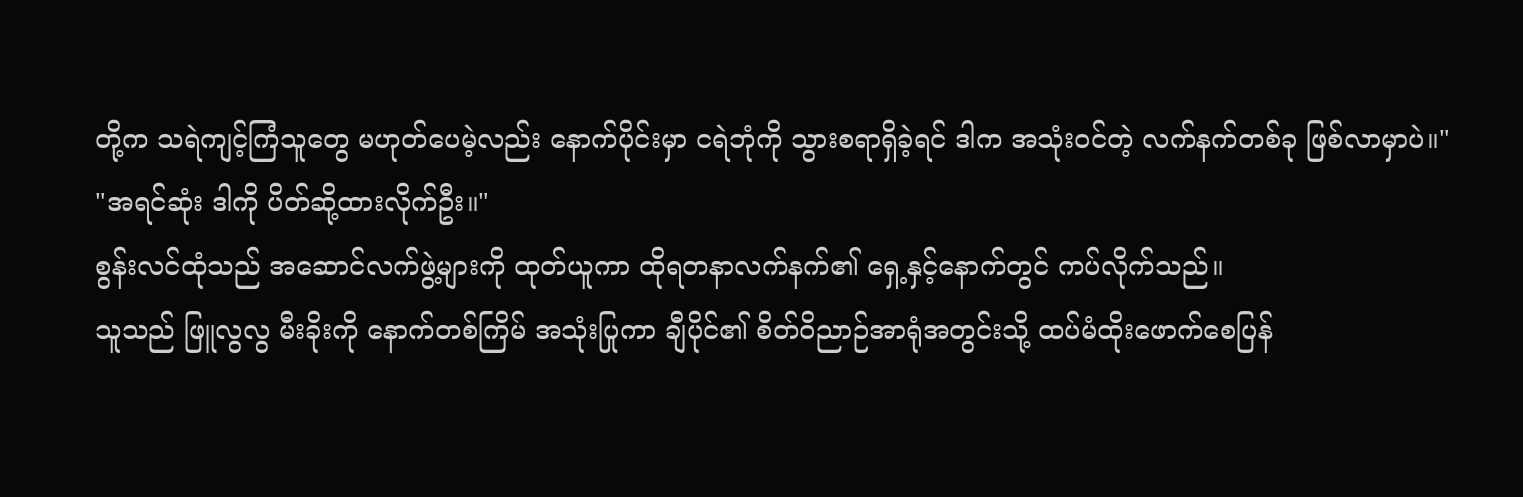တို့က သရဲကျင့်ကြံသူတွေ မဟုတ်ပေမဲ့လည်း နောက်ပိုင်းမှာ ငရဲဘုံကို သွားစရာရှိခဲ့ရင် ဒါက အသုံးဝင်တဲ့ လက်နက်တစ်ခု ဖြစ်လာမှာပဲ။"
"အရင်ဆုံး ဒါကို ပိတ်ဆို့ထားလိုက်ဦး။"
စွန်းလင်ထုံသည် အဆောင်လက်ဖွဲ့များကို ထုတ်ယူကာ ထိုရတနာလက်နက်၏ ရှေ့နှင့်နောက်တွင် ကပ်လိုက်သည်။
သူသည် ဖြူလွလွ မီးခိုးကို နောက်တစ်ကြိမ် အသုံးပြုကာ ချီပိုင်၏ စိတ်ဝိညာဉ်အာရုံအတွင်းသို့ ထပ်မံထိုးဖောက်စေပြန်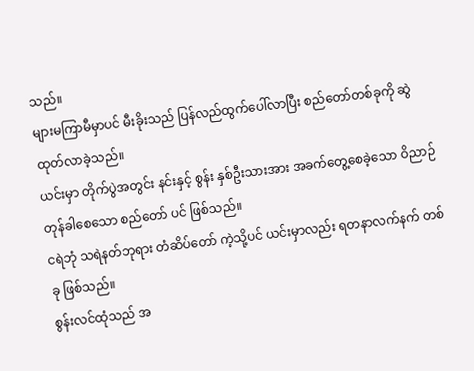သည်။
များမကြာမီမှာပင် မီးခိုးသည် ပြန်လည်ထွက်ပေါ်လာပြီး စည်တော်တစ်ခုကို ဆွဲထုတ်လာခဲ့သည်။
ယင်းမှာ တိုက်ပွဲအတွင်း နင်းနှင့် စွန်း နှစ်ဦးသားအား အခက်တွေ့စေခဲ့သော ဝိညာဉ်တုန်ခါစေသော စည်တော် ပင် ဖြစ်သည်။
ငရဲဘုံ သရဲနတ်ဘုရား တံဆိပ်တော် ကဲ့သို့ပင် ယင်းမှာလည်း ရတနာလက်နက် တစ်ခု ဖြစ်သည်။
စွန်းလင်ထုံသည် အ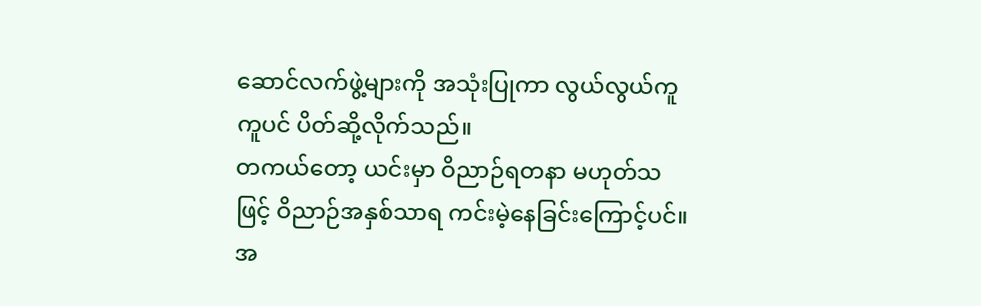ဆောင်လက်ဖွဲ့များကို အသုံးပြုကာ လွယ်လွယ်ကူကူပင် ပိတ်ဆို့လိုက်သည်။
တကယ်တော့ ယင်းမှာ ဝိညာဉ်ရတနာ မဟုတ်သဖြင့် ဝိညာဉ်အနှစ်သာရ ကင်းမဲ့နေခြင်းကြောင့်ပင်။
အ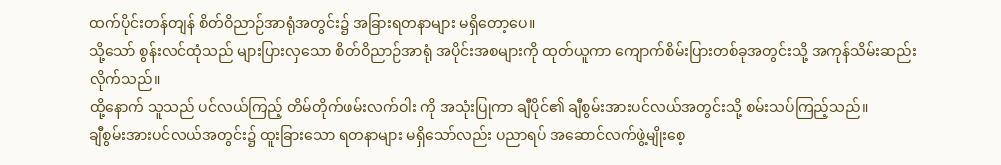ထက်ပိုင်းတန်တျန် စိတ်ဝိညာဉ်အာရုံအတွင်း၌ အခြားရတနာများ မရှိတော့ပေ။
သို့သော် စွန်းလင်ထုံသည် များပြားလှသော စိတ်ဝိညာဉ်အာရုံ အပိုင်းအစများကို ထုတ်ယူကာ ကျောက်စိမ်းပြားတစ်ခုအတွင်းသို့ အကုန်သိမ်းဆည်းလိုက်သည်။
ထို့နောက် သူသည် ပင်လယ်ကြည့် တိမ်တိုက်ဖမ်းလက်ဝါး ကို အသုံးပြုကာ ချီပိုင်၏ ချီစွမ်းအားပင်လယ်အတွင်းသို့ စမ်းသပ်ကြည့်သည်။
ချီစွမ်းအားပင်လယ်အတွင်း၌ ထူးခြားသော ရတနာများ မရှိသော်လည်း ပညာရပ် အဆောင်လက်ဖွဲ့မျိုးစေ့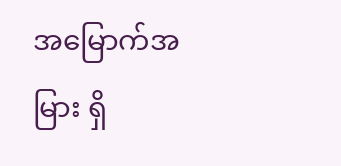အမြောက်အမြား ရှိ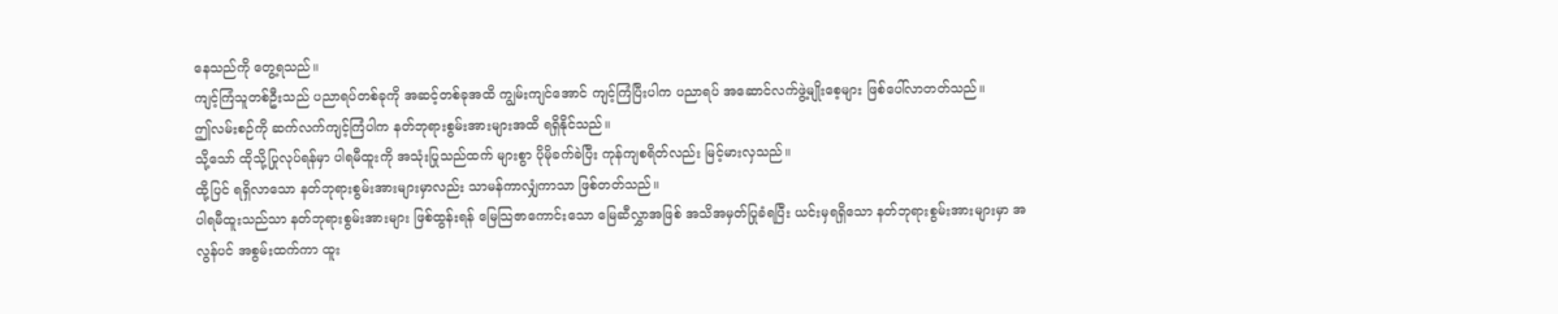နေသည်ကို တွေ့ရသည်။
ကျင့်ကြံသူတစ်ဦးသည် ပညာရပ်တစ်ခုကို အဆင့်တစ်ခုအထိ ကျွမ်းကျင်အောင် ကျင့်ကြံပြီးပါက ပညာရပ် အဆောင်လက်ဖွဲ့မျိုးစေ့များ ဖြစ်ပေါ်လာတတ်သည်။
ဤလမ်းစဉ်ကို ဆက်လက်ကျင့်ကြံပါက နတ်ဘုရားစွမ်းအားများအထိ ရရှိနိုင်သည်။
သို့သော် ထိုသို့ပြုလုပ်ရန်မှာ ပါရမီထူးကို အသုံးပြုသည်ထက် များစွာ ပိုမိုခက်ခဲပြီး ကုန်ကျစရိတ်လည်း မြင့်မားလှသည်။
ထို့ပြင် ရရှိလာသော နတ်ဘုရားစွမ်းအားများမှာလည်း သာမန်ကာလျှံကာသာ ဖြစ်တတ်သည်။
ပါရမီထူးသည်သာ နတ်ဘုရားစွမ်းအားများ ဖြစ်ထွန်းရန် မြေသြဇာကောင်းသော မြေဆီလွှာအဖြစ် အသိအမှတ်ပြုခံရပြီး ယင်းမှရရှိသော နတ်ဘုရားစွမ်းအားများမှာ အလွန်ပင် အစွမ်းထက်ကာ ထူး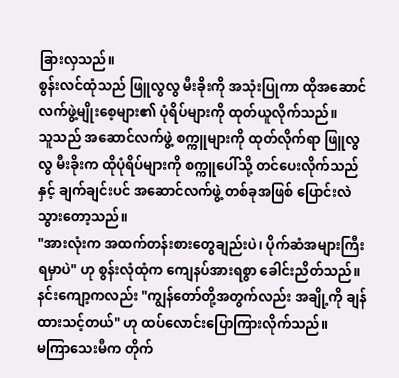ခြားလှသည်။
စွန်းလင်ထုံသည် ဖြူလွလွ မီးခိုးကို အသုံးပြုကာ ထိုအဆောင်လက်ဖွဲ့မျိုးစေ့များ၏ ပုံရိပ်များကို ထုတ်ယူလိုက်သည်။
သူသည် အဆောင်လက်ဖွဲ့ စက္ကူများကို ထုတ်လိုက်ရာ ဖြူလွလွ မီးခိုးက ထိုပုံရိပ်များကို စက္ကူပေါ်သို့ တင်ပေးလိုက်သည်နှင့် ချက်ချင်းပင် အဆောင်လက်ဖွဲ့ တစ်ခုအဖြစ် ပြောင်းလဲသွားတော့သည်။
"အားလုံးက အထက်တန်းစားတွေချည်းပဲ၊ ပိုက်ဆံအများကြီး ရမှာပဲ" ဟု စွန်းလုံထုံက ကျေနပ်အားရစွာ ခေါင်းညိတ်သည်။
နင်းကျော့ကလည်း "ကျွန်တော်တို့အတွက်လည်း အချို့ကို ချန်ထားသင့်တယ်" ဟု ထပ်လောင်းပြောကြားလိုက်သည်။
မကြာသေးမီက တိုက်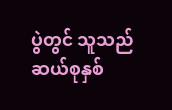ပွဲတွင် သူသည် ဆယ်စုနှစ်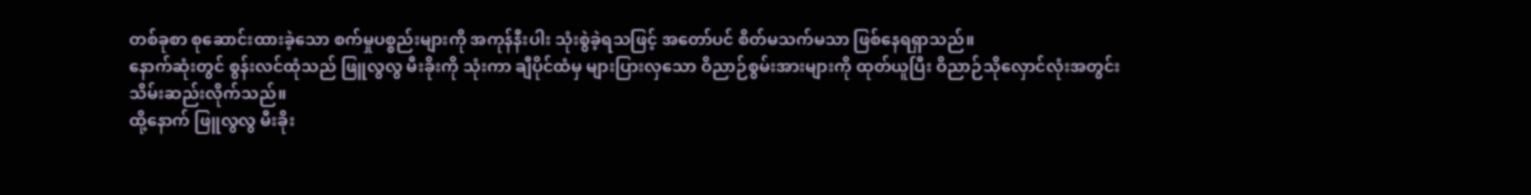တစ်ခုစာ စုဆောင်းထားခဲ့သော စက်မှုပစ္စည်းများကို အကုန်နီးပါး သုံးစွဲခဲ့ရသဖြင့် အတော်ပင် စိတ်မသက်မသာ ဖြစ်နေရရှာသည်။
နောက်ဆုံးတွင် စွန်းလင်ထုံသည် ဖြူလွလွ မီးခိုးကို သုံးကာ ချီပိုင်ထံမှ များပြားလှသော ဝိညာဉ်စွမ်းအားများကို ထုတ်ယူပြီး ဝိညာဉ်သိုလှောင်လုံးအတွင်း သိမ်းဆည်းလိုက်သည်။
ထို့နောက် ဖြူလွလွ မီးခိုး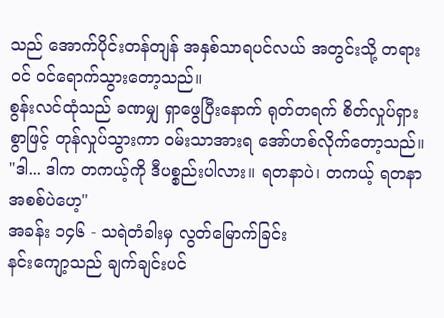သည် အောက်ပိုင်းတန်တျန် အနှစ်သာရပင်လယ် အတွင်းသို့ တရားဝင် ဝင်ရောက်သွားတော့သည်။
စွန်းလင်ထုံသည် ခဏမျှ ရှာဖွေပြီးနောက် ရုတ်တရက် စိတ်လှုပ်ရှားစွာဖြင့် တုန်လှုပ်သွားကာ ဝမ်းသာအားရ အော်ဟစ်လိုက်တော့သည်။
"ဒါ... ဒါက တကယ့်ကို ဒီပစ္စည်းပါလား။ ရတနာပဲ၊ တကယ့် ရတနာအစစ်ပဲဟေ့"
အခန်း ၁၄၆ - သရဲတံခါးမှ လွတ်မြောက်ခြင်း
နင်းကျော့သည် ချက်ချင်းပင်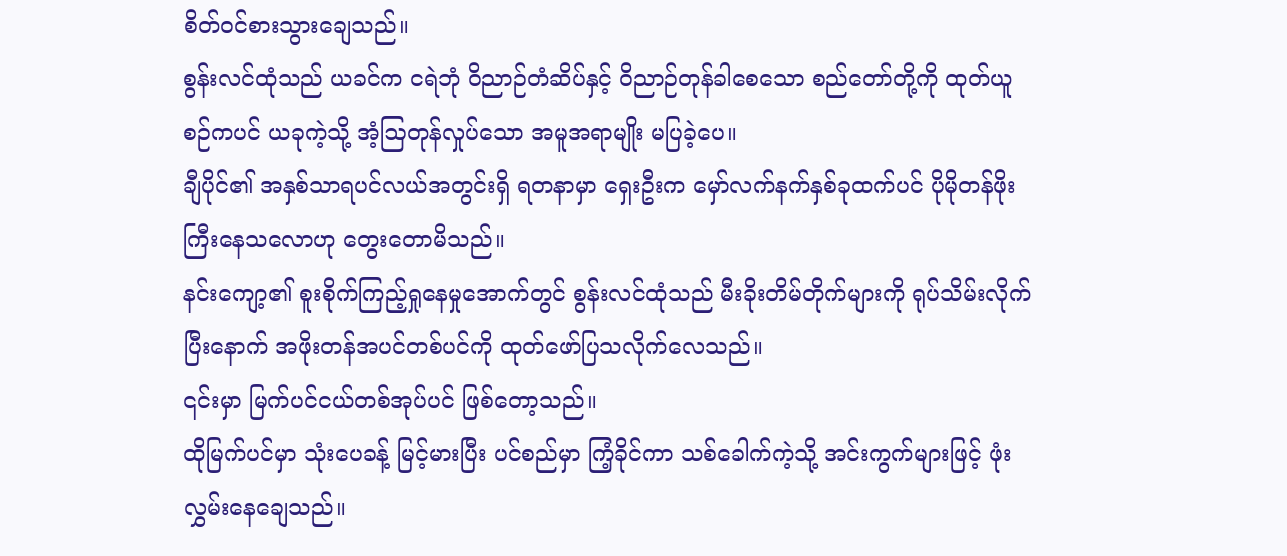စိတ်ဝင်စားသွားချေသည်။
စွန်းလင်ထုံသည် ယခင်က ငရဲဘုံ ဝိညာဉ်တံဆိပ်နှင့် ဝိညာဉ်တုန်ခါစေသော စည်တော်တို့ကို ထုတ်ယူစဉ်ကပင် ယခုကဲ့သို့ အံ့ဩတုန်လှုပ်သော အမူအရာမျိုး မပြခဲ့ပေ။
ချီပိုင်၏ အနှစ်သာရပင်လယ်အတွင်းရှိ ရတနာမှာ ရှေးဦးက မှော်လက်နက်နှစ်ခုထက်ပင် ပိုမိုတန်ဖိုးကြီးနေသလောဟု တွေးတောမိသည်။
နင်းကျော့၏ စူးစိုက်ကြည့်ရှုနေမှုအောက်တွင် စွန်းလင်ထုံသည် မီးခိုးတိမ်တိုက်များကို ရုပ်သိမ်းလိုက်ပြီးနောက် အဖိုးတန်အပင်တစ်ပင်ကို ထုတ်ဖော်ပြသလိုက်လေသည်။
၎င်းမှာ မြက်ပင်ငယ်တစ်အုပ်ပင် ဖြစ်တော့သည်။
ထိုမြက်ပင်မှာ သုံးပေခန့် မြင့်မားပြီး ပင်စည်မှာ ကြံ့ခိုင်ကာ သစ်ခေါက်ကဲ့သို့ အင်းကွက်များဖြင့် ဖုံးလွှမ်းနေချေသည်။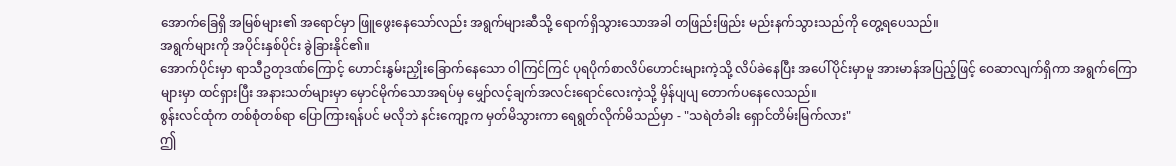အောက်ခြေရှိ အမြစ်များ၏ အရောင်မှာ ဖြူဖွေးနေသော်လည်း အရွက်များဆီသို့ ရောက်ရှိသွားသောအခါ တဖြည်းဖြည်း မည်းနက်သွားသည်ကို တွေ့ရပေသည်။
အရွက်များကို အပိုင်းနှစ်ပိုင်း ခွဲခြားနိုင်၏။
အောက်ပိုင်းမှာ ရာသီဥတုဒဏ်ကြောင့် ဟောင်းနွမ်းညှိုးခြောက်နေသော ဝါကြင်ကြင် ပုရပိုက်စာလိပ်ဟောင်းများကဲ့သို့ လိပ်ခဲနေပြီး အပေါ်ပိုင်းမှာမူ အားမာန်အပြည့်ဖြင့် ဝေဆာလျက်ရှိကာ အရွက်ကြောများမှာ ထင်ရှားပြီး အနားသတ်များမှာ မှောင်မိုက်သောအရပ်မှ မျှော်လင့်ချက်အလင်းရောင်လေးကဲ့သို့ မှိန်ပျပျ တောက်ပနေလေသည်။
စွန်းလင်ထုံက တစ်စုံတစ်ရာ ပြောကြားရန်ပင် မလိုဘဲ နင်းကျော့က မှတ်မိသွားကာ ရေရွတ်လိုက်မိသည်မှာ - "သရဲတံခါး ရှောင်တိမ်းမြက်လား"
ဤ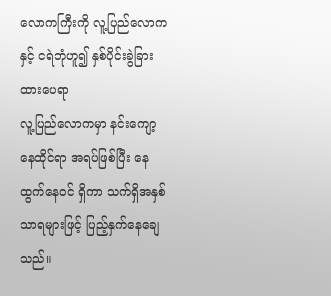လောကကြီးကို လူ့ပြည်လောကနှင့် ငရဲဘုံဟူ၍ နှစ်ပိုင်းခွဲခြားထားပေရာ
လူ့ပြည်လောကမှာ နင်းကျော့ နေထိုင်ရာ အရပ်ဖြစ်ပြီး နေထွက်နေဝင် ရှိကာ သက်ရှိအနှစ်သာရများဖြင့် ပြည့်နှက်နေချေသည်။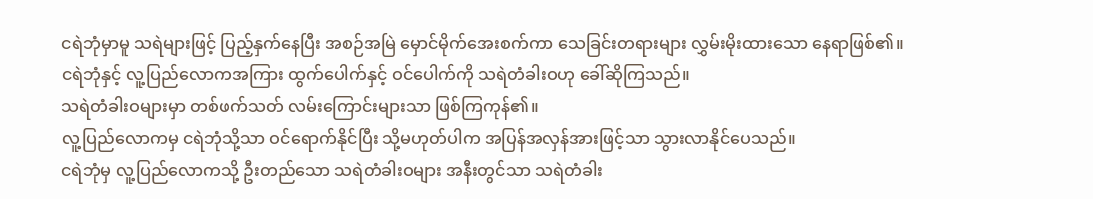ငရဲဘုံမှာမူ သရဲများဖြင့် ပြည့်နှက်နေပြီး အစဉ်အမြဲ မှောင်မိုက်အေးစက်ကာ သေခြင်းတရားများ လွှမ်းမိုးထားသော နေရာဖြစ်၏။
ငရဲဘုံနှင့် လူ့ပြည်လောကအကြား ထွက်ပေါက်နှင့် ဝင်ပေါက်ကို သရဲတံခါးဝဟု ခေါ်ဆိုကြသည်။
သရဲတံခါးဝများမှာ တစ်ဖက်သတ် လမ်းကြောင်းများသာ ဖြစ်ကြကုန်၏။
လူ့ပြည်လောကမှ ငရဲဘုံသို့သာ ဝင်ရောက်နိုင်ပြီး သို့မဟုတ်ပါက အပြန်အလှန်အားဖြင့်သာ သွားလာနိုင်ပေသည်။
ငရဲဘုံမှ လူ့ပြည်လောကသို့ ဦးတည်သော သရဲတံခါးဝများ အနီးတွင်သာ သရဲတံခါး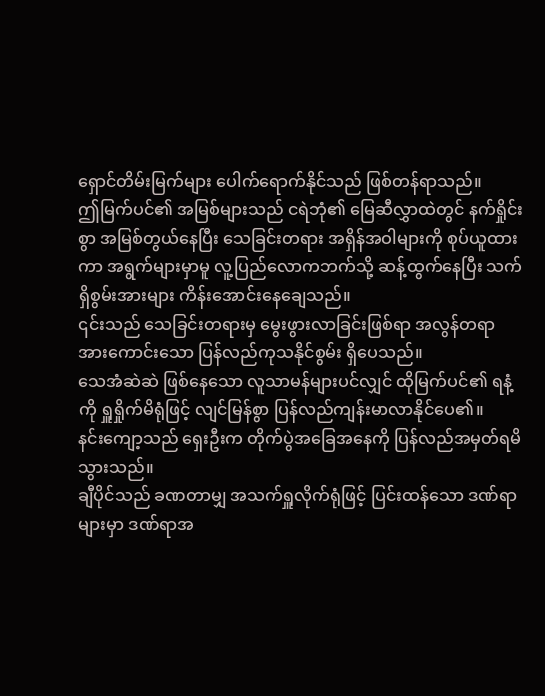ရှောင်တိမ်းမြက်များ ပေါက်ရောက်နိုင်သည် ဖြစ်တန်ရာသည်။
ဤမြက်ပင်၏ အမြစ်များသည် ငရဲဘုံ၏ မြေဆီလွှာထဲတွင် နက်ရှိုင်းစွာ အမြစ်တွယ်နေပြီး သေခြင်းတရား အရှိန်အဝါများကို စုပ်ယူထားကာ အရွက်များမှာမူ လူ့ပြည်လောကဘက်သို့ ဆန့်ထွက်နေပြီး သက်ရှိစွမ်းအားများ ကိန်းအောင်းနေချေသည်။
၎င်းသည် သေခြင်းတရားမှ မွေးဖွားလာခြင်းဖြစ်ရာ အလွန်တရာ အားကောင်းသော ပြန်လည်ကုသနိုင်စွမ်း ရှိပေသည်။
သေအံဆဲဆဲ ဖြစ်နေသော လူသာမန်များပင်လျှင် ထိုမြက်ပင်၏ ရနံ့ကို ရှူရှိုက်မိရုံဖြင့် လျင်မြန်စွာ ပြန်လည်ကျန်းမာလာနိုင်ပေ၏။
နင်းကျော့သည် ရှေးဦးက တိုက်ပွဲအခြေအနေကို ပြန်လည်အမှတ်ရမိသွားသည်။
ချီပိုင်သည် ခဏတာမျှ အသက်ရှူလိုက်ရုံဖြင့် ပြင်းထန်သော ဒဏ်ရာများမှာ ဒဏ်ရာအ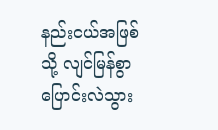နည်းငယ်အဖြစ်သို့ လျင်မြန်စွာ ပြောင်းလဲသွား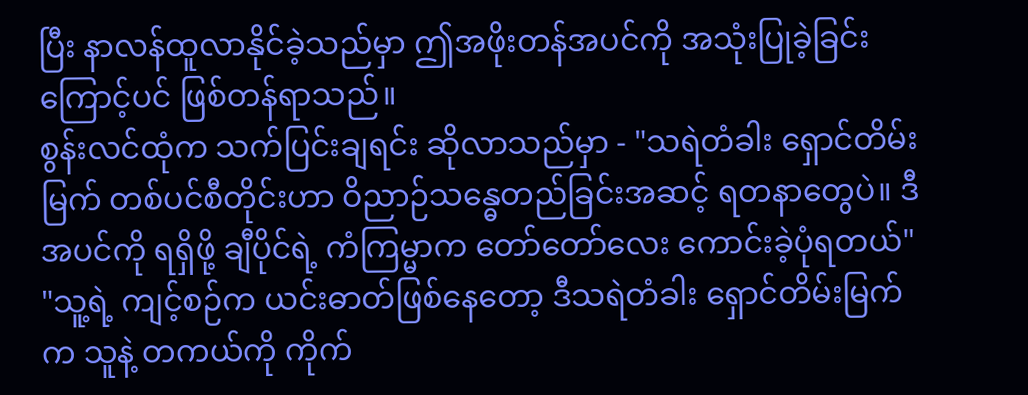ပြီး နာလန်ထူလာနိုင်ခဲ့သည်မှာ ဤအဖိုးတန်အပင်ကို အသုံးပြုခဲ့ခြင်းကြောင့်ပင် ဖြစ်တန်ရာသည်။
စွန်းလင်ထုံက သက်ပြင်းချရင်း ဆိုလာသည်မှာ - "သရဲတံခါး ရှောင်တိမ်းမြက် တစ်ပင်စီတိုင်းဟာ ဝိညာဉ်သန္ဓေတည်ခြင်းအဆင့် ရတနာတွေပဲ။ ဒီအပင်ကို ရရှိဖို့ ချီပိုင်ရဲ့ ကံကြမ္မာက တော်တော်လေး ကောင်းခဲ့ပုံရတယ်"
"သူ့ရဲ့ ကျင့်စဉ်က ယင်းဓာတ်ဖြစ်နေတော့ ဒီသရဲတံခါး ရှောင်တိမ်းမြက်က သူနဲ့ တကယ်ကို ကိုက်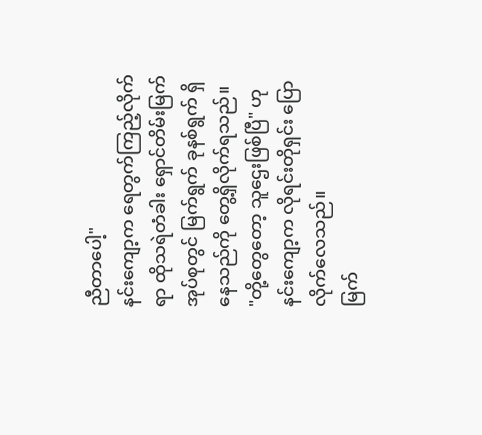ညီတာပေါ့"
နင်းကျော့က ရေတွက်ကြည့်လိုက်ရာ ထိုသရဲတံခါး ရှောင်တိမ်းမြက် အုပ်စုတွင် မြက်ရွက် ခုနစ်ရွက် ရှိနေသည်ကို တွေ့ရှိလိုက်ရသည်။
"တို့တွေတော့ သူဌေးဖြစ်ပြီ" ဟု နင်းကျော့က လိုရင်းတိုရှင်း ပြောလိုက်လေသည်။
မြက်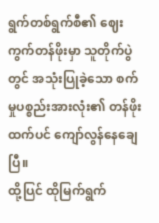ရွက်တစ်ရွက်စီ၏ ဈေးကွက်တန်ဖိုးမှာ သူတိုက်ပွဲတွင် အသုံးပြုခဲ့သော စက်မှုပစ္စည်းအားလုံး၏ တန်ဖိုးထက်ပင် ကျော်လွန်နေချေပြီ။
ထို့ပြင် ထိုမြက်ရွက်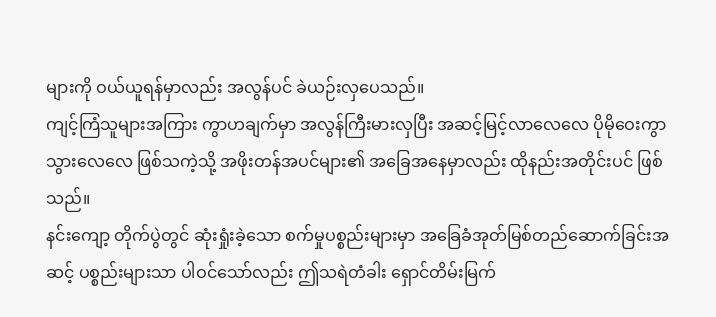များကို ဝယ်ယူရန်မှာလည်း အလွန်ပင် ခဲယဉ်းလှပေသည်။
ကျင့်ကြံသူများအကြား ကွာဟချက်မှာ အလွန်ကြီးမားလှပြီး အဆင့်မြင့်လာလေလေ ပိုမိုဝေးကွာသွားလေလေ ဖြစ်သကဲ့သို့ အဖိုးတန်အပင်များ၏ အခြေအနေမှာလည်း ထိုနည်းအတိုင်းပင် ဖြစ်သည်။
နင်းကျော့ တိုက်ပွဲတွင် ဆုံးရှုံးခဲ့သော စက်မှုပစ္စည်းများမှာ အခြေခံအုတ်မြစ်တည်ဆောက်ခြင်းအဆင့် ပစ္စည်းများသာ ပါဝင်သော်လည်း ဤသရဲတံခါး ရှောင်တိမ်းမြက်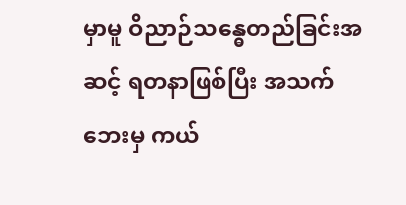မှာမူ ဝိညာဉ်သန္ဓေတည်ခြင်းအဆင့် ရတနာဖြစ်ပြီး အသက်ဘေးမှ ကယ်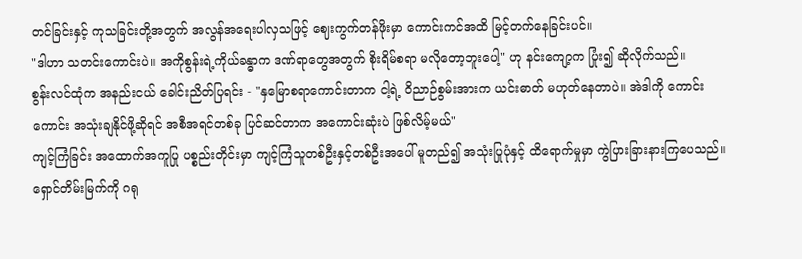တင်ခြင်းနှင့် ကုသခြင်းတို့အတွက် အလွန်အရေးပါလှသဖြင့် ဈေးကွက်တန်ဖိုးမှာ ကောင်းကင်အထိ မြင့်တက်နေခြင်းပင်။
"ဒါဟာ သတင်းကောင်းပဲ။ အကိုစွန်းရဲ့ကိုယ်ခန္ဓာက ဒဏ်ရာတွေအတွက် စိုးရိမ်စရာ မလိုတော့ဘူးပေါ့" ဟု နင်းကျော့က ပြုံး၍ ဆိုလိုက်သည်။
စွန်းလင်ထုံက အနည်းငယ် ခေါင်းညိတ်ပြရင်း - "နှမြောစရာကောင်းတာက ငါ့ရဲ့ ဝိညာဉ်စွမ်းအားက ယင်းဓာတ် မဟုတ်နေတာပဲ။ အဲဒါကို ကောင်းကောင်း အသုံးချနိုင်ဖို့ဆိုရင် အစီအရင်တစ်ခု ပြင်ဆင်တာက အကောင်းဆုံးပဲ ဖြစ်လိမ့်မယ်"
ကျင့်ကြံခြင်း အထောက်အကူပြု ပစ္စည်းတိုင်းမှာ ကျင့်ကြံသူတစ်ဦးနှင့်တစ်ဦးအပေါ် မူတည်၍ အသုံးပြုပုံနှင့် ထိရောက်မှုမှာ ကွဲပြားခြားနားကြပေသည်။
ရှောင်တိမ်းမြက်ကို ဂရု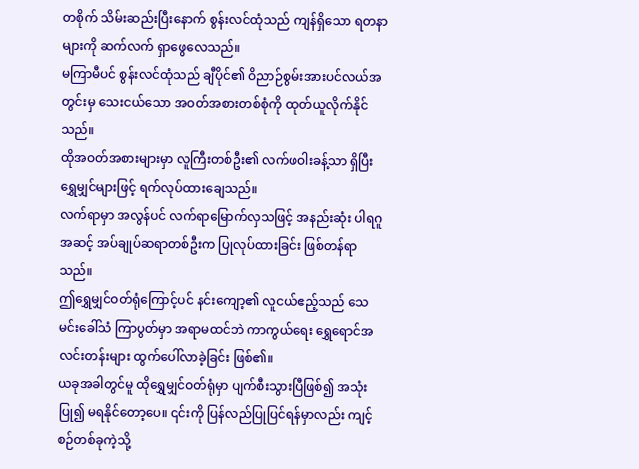တစိုက် သိမ်းဆည်းပြီးနောက် စွန်းလင်ထုံသည် ကျန်ရှိသော ရတနာများကို ဆက်လက် ရှာဖွေလေသည်။
မကြာမီပင် စွန်းလင်ထုံသည် ချီပိုင်၏ ဝိညာဉ်စွမ်းအားပင်လယ်အတွင်းမှ သေးငယ်သော အဝတ်အစားတစ်စုံကို ထုတ်ယူလိုက်နိုင်သည်။
ထိုအဝတ်အစားများမှာ လူကြီးတစ်ဦး၏ လက်ဖဝါးခန့်သာ ရှိပြီး ရွှေမျှင်များဖြင့် ရက်လုပ်ထားချေသည်။
လက်ရာမှာ အလွန်ပင် လက်ရာမြောက်လှသဖြင့် အနည်းဆုံး ပါရဂူအဆင့် အပ်ချုပ်ဆရာတစ်ဦးက ပြုလုပ်ထားခြင်း ဖြစ်တန်ရာသည်။
ဤရွှေမျှင်ဝတ်ရုံကြောင့်ပင် နင်းကျော့၏ လူငယ်ဧည့်သည် သေမင်းခေါ်သံ ကြာပွတ်မှာ အရာမထင်ဘဲ ကာကွယ်ရေး ရွှေရောင်အလင်းတန်းများ ထွက်ပေါ်လာခဲ့ခြင်း ဖြစ်၏။
ယခုအခါတွင်မူ ထိုရွှေမျှင်ဝတ်ရုံမှာ ပျက်စီးသွားပြီဖြစ်၍ အသုံးပြု၍ မရနိုင်တော့ပေ။ ၎င်းကို ပြန်လည်ပြုပြင်ရန်မှာလည်း ကျင့်စဉ်တစ်ခုကဲ့သို့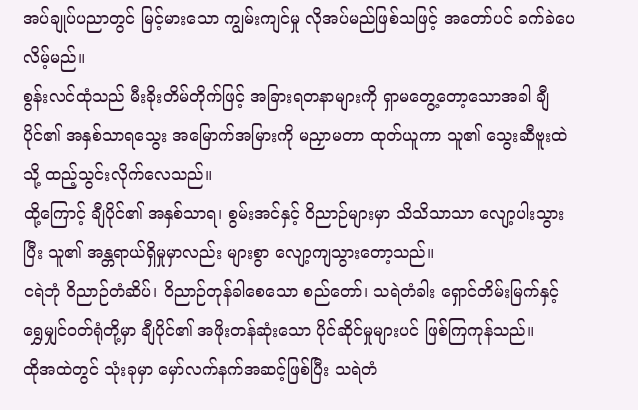အပ်ချုပ်ပညာတွင် မြင့်မားသော ကျွမ်းကျင်မှု လိုအပ်မည်ဖြစ်သဖြင့် အတော်ပင် ခက်ခဲပေလိမ့်မည်။
စွန်းလင်ထုံသည် မီးခိုးတိမ်တိုက်ဖြင့် အခြားရတနာများကို ရှာမတွေ့တော့သောအခါ ချီပိုင်၏ အနှစ်သာရသွေး အမြောက်အမြားကို မညှာမတာ ထုတ်ယူကာ သူ၏ သွေးဆီဗူးထဲသို့ ထည့်သွင်းလိုက်လေသည်။
ထို့ကြောင့် ချီပိုင်၏ အနှစ်သာရ၊ စွမ်းအင်နှင့် ဝိညာဉ်များမှာ သိသိသာသာ လျော့ပါးသွားပြီး သူ၏ အန္တရာယ်ရှိမှုမှာလည်း များစွာ လျော့ကျသွားတော့သည်။
ငရဲဘုံ ဝိညာဉ်တံဆိပ်၊ ဝိညာဉ်တုန်ခါစေသော စည်တော်၊ သရဲတံခါး ရှောင်တိမ်းမြက်နှင့် ရွှေမျှင်ဝတ်ရုံတို့မှာ ချီပိုင်၏ အဖိုးတန်ဆုံးသော ပိုင်ဆိုင်မှုများပင် ဖြစ်ကြကုန်သည်။
ထိုအထဲတွင် သုံးခုမှာ မှော်လက်နက်အဆင့်ဖြစ်ပြီး သရဲတံ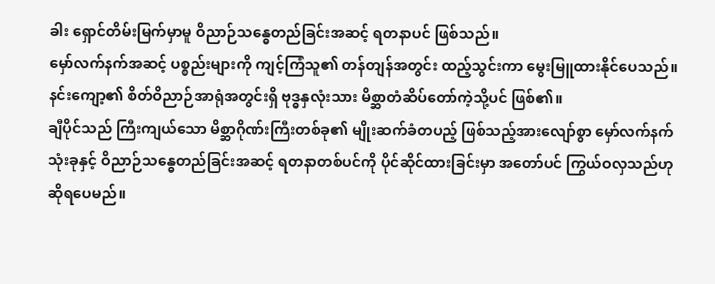ခါး ရှောင်တိမ်းမြက်မှာမူ ဝိညာဉ်သန္ဓေတည်ခြင်းအဆင့် ရတနာပင် ဖြစ်သည်။
မှော်လက်နက်အဆင့် ပစ္စည်းများကို ကျင့်ကြံသူ၏ တန်တျန်အတွင်း ထည့်သွင်းကာ မွေးမြူထားနိုင်ပေသည်။
နင်းကျော့၏ စိတ်ဝိညာဉ်အာရုံအတွင်းရှိ ဗုဒ္ဓနှလုံးသား မိစ္ဆာတံဆိပ်တော်ကဲ့သို့ပင် ဖြစ်၏။
ချီပိုင်သည် ကြီးကျယ်သော မိစ္ဆာဂိုဏ်းကြီးတစ်ခု၏ မျိုးဆက်ခံတပည့် ဖြစ်သည့်အားလျော်စွာ မှော်လက်နက် သုံးခုနှင့် ဝိညာဉ်သန္ဓေတည်ခြင်းအဆင့် ရတနာတစ်ပင်ကို ပိုင်ဆိုင်ထားခြင်းမှာ အတော်ပင် ကြွယ်ဝလှသည်ဟု ဆိုရပေမည်။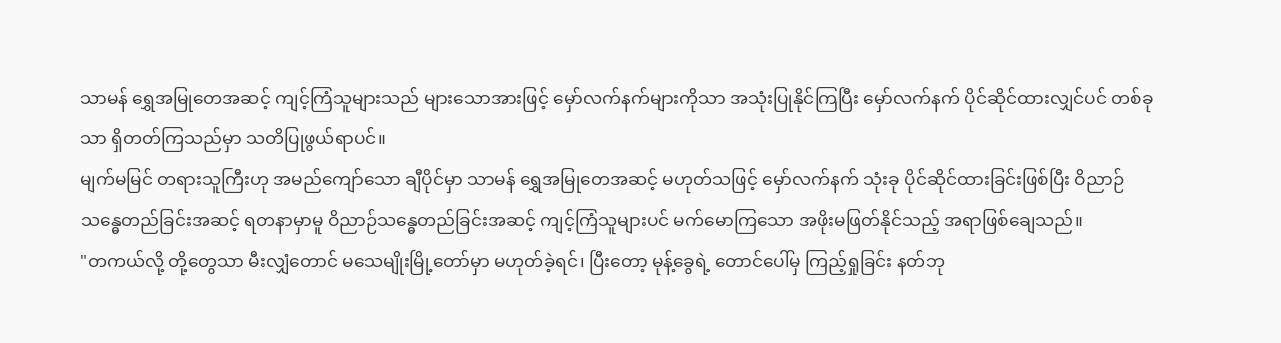သာမန် ရွှေအမြုတေအဆင့် ကျင့်ကြံသူများသည် များသောအားဖြင့် မှော်လက်နက်များကိုသာ အသုံးပြုနိုင်ကြပြီး မှော်လက်နက် ပိုင်ဆိုင်ထားလျှင်ပင် တစ်ခုသာ ရှိတတ်ကြသည်မှာ သတိပြုဖွယ်ရာပင်။
မျက်မမြင် တရားသူကြီးဟု အမည်ကျော်သော ချီပိုင်မှာ သာမန် ရွှေအမြုတေအဆင့် မဟုတ်သဖြင့် မှော်လက်နက် သုံးခု ပိုင်ဆိုင်ထားခြင်းဖြစ်ပြီး ဝိညာဉ်သန္ဓေတည်ခြင်းအဆင့် ရတနာမှာမူ ဝိညာဉ်သန္ဓေတည်ခြင်းအဆင့် ကျင့်ကြံသူများပင် မက်မောကြသော အဖိုးမဖြတ်နိုင်သည့် အရာဖြစ်ချေသည်။
"တကယ်လို့ တို့တွေသာ မီးလျှံတောင် မသေမျိုးမြို့တော်မှာ မဟုတ်ခဲ့ရင်၊ ပြီးတော့ မုန့်ခွေရဲ့ တောင်ပေါ်မှ ကြည့်ရှုခြင်း နတ်ဘု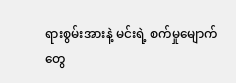ရားစွမ်းအားနဲ့ မင်းရဲ့ စက်မှုမျောက်တွေ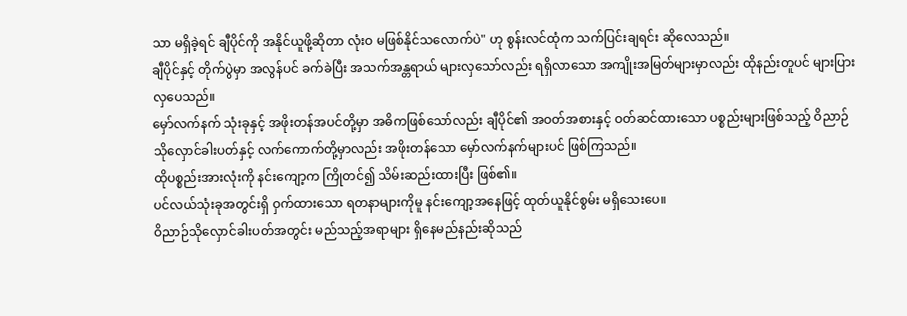သာ မရှိခဲ့ရင် ချီပိုင်ကို အနိုင်ယူဖို့ဆိုတာ လုံးဝ မဖြစ်နိုင်သလောက်ပဲ" ဟု စွန်းလင်ထုံက သက်ပြင်းချရင်း ဆိုလေသည်။
ချီပိုင်နှင့် တိုက်ပွဲမှာ အလွန်ပင် ခက်ခဲပြီး အသက်အန္တရာယ် များလှသော်လည်း ရရှိလာသော အကျိုးအမြတ်များမှာလည်း ထိုနည်းတူပင် များပြားလှပေသည်။
မှော်လက်နက် သုံးခုနှင့် အဖိုးတန်အပင်တို့မှာ အဓိကဖြစ်သော်လည်း ချီပိုင်၏ အဝတ်အစားနှင့် ဝတ်ဆင်ထားသော ပစ္စည်းများဖြစ်သည့် ဝိညာဉ်သိုလှောင်ခါးပတ်နှင့် လက်ကောက်တို့မှာလည်း အဖိုးတန်သော မှော်လက်နက်များပင် ဖြစ်ကြသည်။
ထိုပစ္စည်းအားလုံးကို နင်းကျော့က ကြိုတင်၍ သိမ်းဆည်းထားပြီး ဖြစ်၏။
ပင်လယ်သုံးခုအတွင်းရှိ ဝှက်ထားသော ရတနာများကိုမူ နင်းကျော့အနေဖြင့် ထုတ်ယူနိုင်စွမ်း မရှိသေးပေ။
ဝိညာဉ်သိုလှောင်ခါးပတ်အတွင်း မည်သည့်အရာများ ရှိနေမည်နည်းဆိုသည်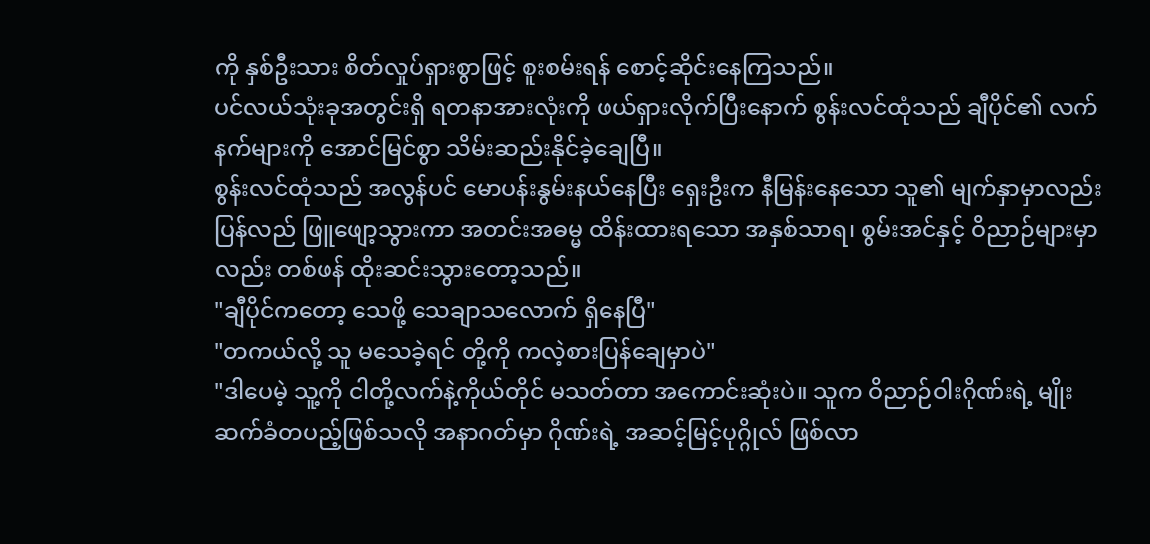ကို နှစ်ဦးသား စိတ်လှုပ်ရှားစွာဖြင့် စူးစမ်းရန် စောင့်ဆိုင်းနေကြသည်။
ပင်လယ်သုံးခုအတွင်းရှိ ရတနာအားလုံးကို ဖယ်ရှားလိုက်ပြီးနောက် စွန်းလင်ထုံသည် ချီပိုင်၏ လက်နက်များကို အောင်မြင်စွာ သိမ်းဆည်းနိုင်ခဲ့ချေပြီ။
စွန်းလင်ထုံသည် အလွန်ပင် မောပန်းနွမ်းနယ်နေပြီး ရှေးဦးက နီမြန်းနေသော သူ၏ မျက်နှာမှာလည်း ပြန်လည် ဖြူဖျော့သွားကာ အတင်းအဓမ္မ ထိန်းထားရသော အနှစ်သာရ၊ စွမ်းအင်နှင့် ဝိညာဉ်များမှာလည်း တစ်ဖန် ထိုးဆင်းသွားတော့သည်။
"ချီပိုင်ကတော့ သေဖို့ သေချာသလောက် ရှိနေပြီ"
"တကယ်လို့ သူ မသေခဲ့ရင် တို့ကို ကလဲ့စားပြန်ချေမှာပဲ"
"ဒါပေမဲ့ သူ့ကို ငါတို့လက်နဲ့ကိုယ်တိုင် မသတ်တာ အကောင်းဆုံးပဲ။ သူက ဝိညာဉ်ဝါးဂိုဏ်းရဲ့ မျိုးဆက်ခံတပည့်ဖြစ်သလို အနာဂတ်မှာ ဂိုဏ်းရဲ့ အဆင့်မြင့်ပုဂ္ဂိုလ် ဖြစ်လာ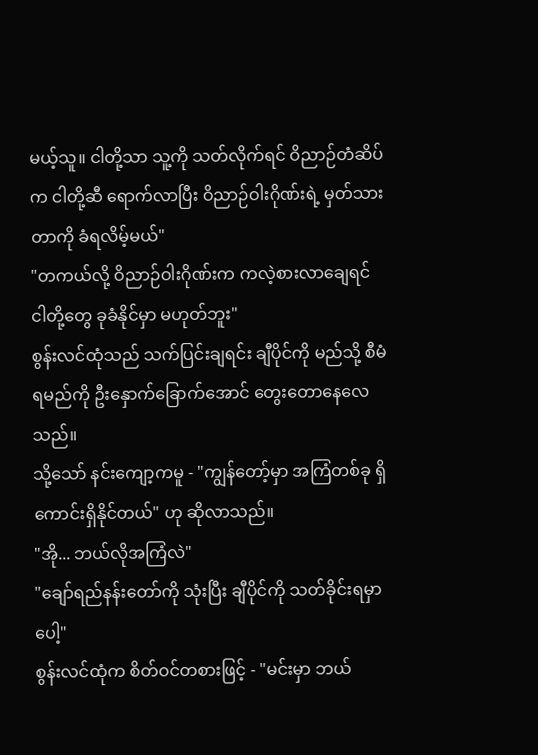မယ့်သူ။ ငါတို့သာ သူ့ကို သတ်လိုက်ရင် ဝိညာဉ်တံဆိပ်က ငါတို့ဆီ ရောက်လာပြီး ဝိညာဉ်ဝါးဂိုဏ်းရဲ့ မှတ်သားတာကို ခံရလိမ့်မယ်"
"တကယ်လို့ ဝိညာဉ်ဝါးဂိုဏ်းက ကလဲ့စားလာချေရင် ငါတို့တွေ ခုခံနိုင်မှာ မဟုတ်ဘူး"
စွန်းလင်ထုံသည် သက်ပြင်းချရင်း ချီပိုင်ကို မည်သို့ စီမံရမည်ကို ဦးနှောက်ခြောက်အောင် တွေးတောနေလေသည်။
သို့သော် နင်းကျော့ကမူ - "ကျွန်တော့်မှာ အကြံတစ်ခု ရှိကောင်းရှိနိုင်တယ်" ဟု ဆိုလာသည်။
"အို... ဘယ်လိုအကြံလဲ"
"ချော်ရည်နန်းတော်ကို သုံးပြီး ချီပိုင်ကို သတ်ခိုင်းရမှာပေါ့"
စွန်းလင်ထုံက စိတ်ဝင်တစားဖြင့် - "မင်းမှာ ဘယ်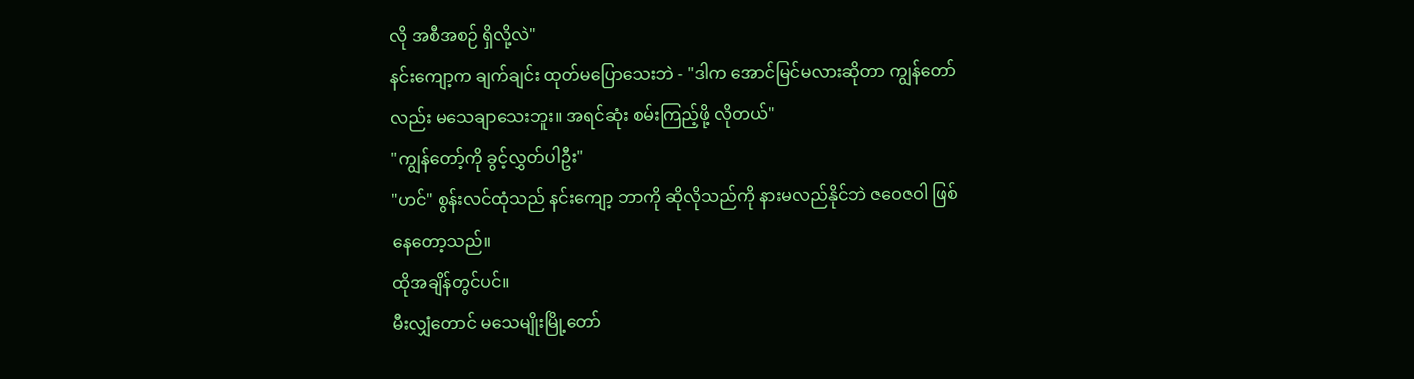လို အစီအစဉ် ရှိလို့လဲ"
နင်းကျော့က ချက်ချင်း ထုတ်မပြောသေးဘဲ - "ဒါက အောင်မြင်မလားဆိုတာ ကျွန်တော်လည်း မသေချာသေးဘူး။ အရင်ဆုံး စမ်းကြည့်ဖို့ လိုတယ်"
"ကျွန်တော့်ကို ခွင့်လွှတ်ပါဦး"
"ဟင်" စွန်းလင်ထုံသည် နင်းကျော့ ဘာကို ဆိုလိုသည်ကို နားမလည်နိုင်ဘဲ ဇဝေဇဝါ ဖြစ်နေတော့သည်။
ထိုအချိန်တွင်ပင်။
မီးလျှံတောင် မသေမျိုးမြို့တော်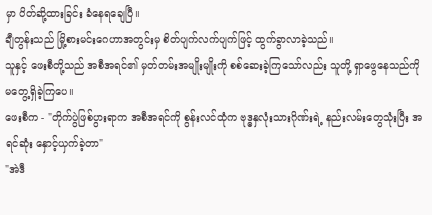မှာ ပိတ်ဆို့ထားခြင်း ခံနေရချေပြီ။
ချီတွန်းသည် မြို့စားမင်းဂေဟာအတွင်းမှ စိတ်ပျက်လက်ပျက်ဖြင့် ထွက်ခွာလာခဲ့သည်။
သူနှင့် ဖေးစီတို့သည် အစီအရင်၏ မှတ်တမ်းအမျိုးမျိုးကို စစ်ဆေးခဲ့ကြသော်လည်း သူတို့ ရှာဖွေနေသည်ကို မတွေ့ရှိခဲ့ကြပေ။
ဖေးစီက - "တိုက်ပွဲဖြစ်ပွားရာက အစီအရင်ကို စွန်းလင်ထုံက ဗုဒ္ဓနှလုံးသားဂိုဏ်းရဲ့ နည်းလမ်းတွေသုံးပြီး အရင်ဆုံး နှောင့်ယှက်ခဲ့တာ"
"အဲဒီ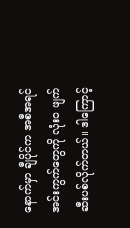နောက်မှာ ချီပိုင်က အစီအရင် အင်းကွက်တွေကို လုံးဝ ဖျက်ဆီးပစ်လိုက်တယ်။ ဒါကြောင့်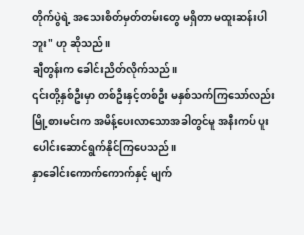တိုက်ပွဲရဲ့ အသေးစိတ်မှတ်တမ်းတွေ မရှိတာ မထူးဆန်းပါဘူး" ဟု ဆိုသည်။
ချီတွန်းက ခေါင်းညိတ်လိုက်သည်။
၎င်းတို့နှစ်ဦးမှာ တစ်ဦးနှင့်တစ်ဦး မနှစ်သက်ကြသော်လည်း မြို့စားမင်းက အမိန့်ပေးလာသောအခါတွင်မူ အနီးကပ် ပူးပေါင်းဆောင်ရွက်နိုင်ကြပေသည်။
နှာခေါင်းကောက်ကောက်နှင့် မျက်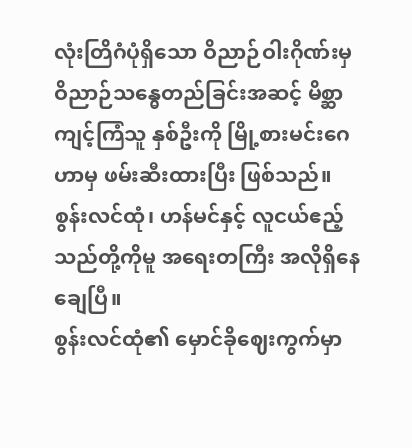လုံးတြိဂံပုံရှိသော ဝိညာဉ်ဝါးဂိုဏ်းမှ ဝိညာဉ်သန္ဓေတည်ခြင်းအဆင့် မိစ္ဆာကျင့်ကြံသူ နှစ်ဦးကို မြို့စားမင်းဂေဟာမှ ဖမ်းဆီးထားပြီး ဖြစ်သည်။
စွန်းလင်ထုံ၊ ဟန်မင်နှင့် လူငယ်ဧည့်သည်တို့ကိုမူ အရေးတကြီး အလိုရှိနေချေပြီ။
စွန်းလင်ထုံ၏ မှောင်ခိုဈေးကွက်မှာ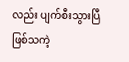လည်း ပျက်စီးသွားပြီဖြစ်သကဲ့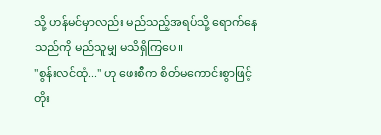သို့ ဟန်မင်မှာလည်း မည်သည့်အရပ်သို့ ရောက်နေသည်ကို မည်သူမျှ မသိရှိကြပေ။
"စွန်းလင်ထုံ..." ဟု ဖေးစီက စိတ်မကောင်းစွာဖြင့် တိုး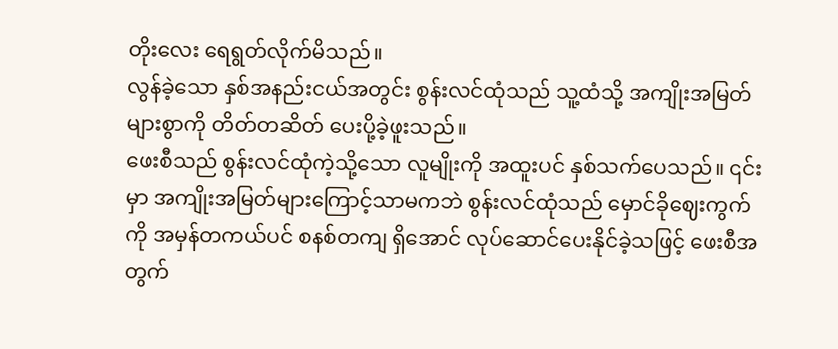တိုးလေး ရေရွတ်လိုက်မိသည်။
လွန်ခဲ့သော နှစ်အနည်းငယ်အတွင်း စွန်းလင်ထုံသည် သူ့ထံသို့ အကျိုးအမြတ်များစွာကို တိတ်တဆိတ် ပေးပို့ခဲ့ဖူးသည်။
ဖေးစီသည် စွန်းလင်ထုံကဲ့သို့သော လူမျိုးကို အထူးပင် နှစ်သက်ပေသည်။ ၎င်းမှာ အကျိုးအမြတ်များကြောင့်သာမကဘဲ စွန်းလင်ထုံသည် မှောင်ခိုဈေးကွက်ကို အမှန်တကယ်ပင် စနစ်တကျ ရှိအောင် လုပ်ဆောင်ပေးနိုင်ခဲ့သဖြင့် ဖေးစီအတွက်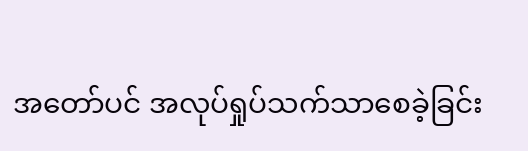အတော်ပင် အလုပ်ရှုပ်သက်သာစေခဲ့ခြင်း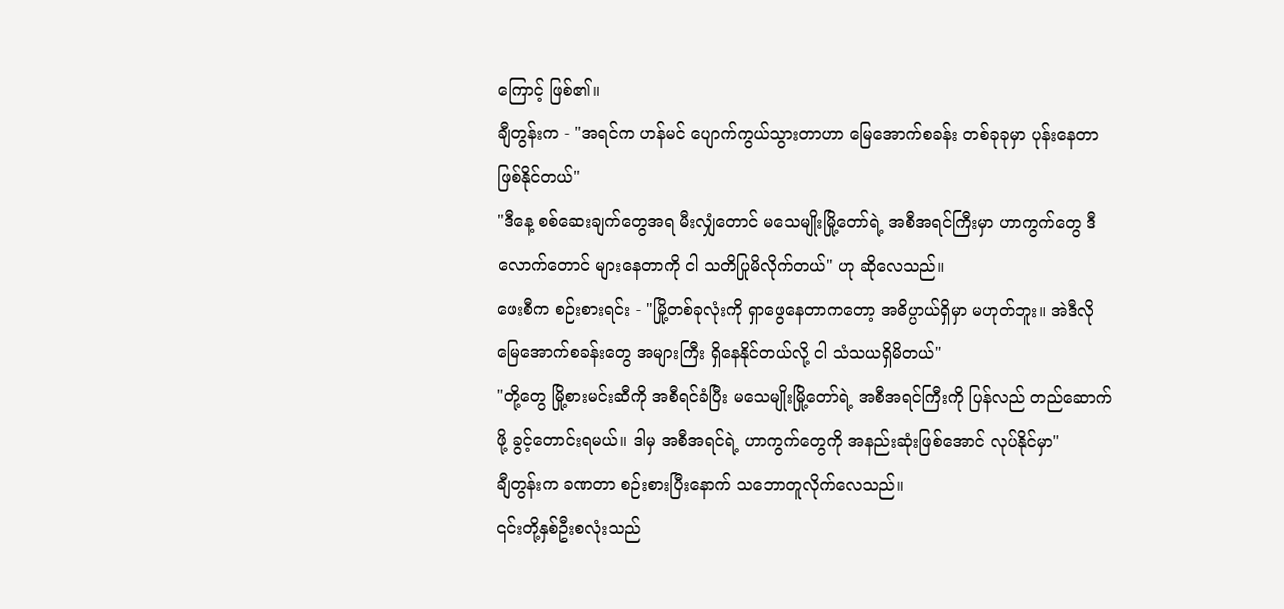ကြောင့် ဖြစ်၏။
ချီတွန်းက - "အရင်က ဟန်မင် ပျောက်ကွယ်သွားတာဟာ မြေအောက်စခန်း တစ်ခုခုမှာ ပုန်းနေတာ ဖြစ်နိုင်တယ်"
"ဒီနေ့ စစ်ဆေးချက်တွေအရ မီးလျှံတောင် မသေမျိုးမြို့တော်ရဲ့ အစီအရင်ကြီးမှာ ဟာကွက်တွေ ဒီလောက်တောင် များနေတာကို ငါ သတိပြုမိလိုက်တယ်" ဟု ဆိုလေသည်။
ဖေးစီက စဉ်းစားရင်း - "မြို့တစ်ခုလုံးကို ရှာဖွေနေတာကတော့ အဓိပ္ပာယ်ရှိမှာ မဟုတ်ဘူး။ အဲဒီလို မြေအောက်စခန်းတွေ အများကြီး ရှိနေနိုင်တယ်လို့ ငါ သံသယရှိမိတယ်"
"တို့တွေ မြို့စားမင်းဆီကို အစီရင်ခံပြီး မသေမျိုးမြို့တော်ရဲ့ အစီအရင်ကြီးကို ပြန်လည် တည်ဆောက်ဖို့ ခွင့်တောင်းရမယ်။ ဒါမှ အစီအရင်ရဲ့ ဟာကွက်တွေကို အနည်းဆုံးဖြစ်အောင် လုပ်နိုင်မှာ"
ချီတွန်းက ခဏတာ စဉ်းစားပြီးနောက် သဘောတူလိုက်လေသည်။
၎င်းတို့နှစ်ဦးစလုံးသည်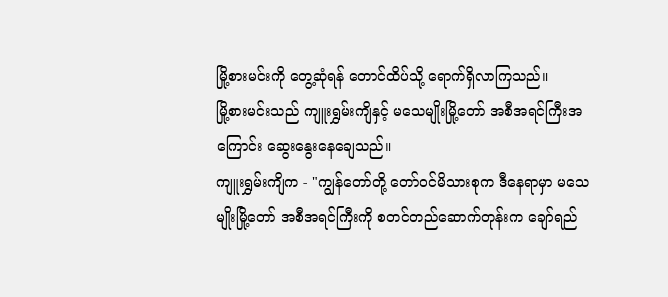မြို့စားမင်းကို တွေ့ဆုံရန် တောင်ထိပ်သို့ ရောက်ရှိလာကြသည်။
မြို့စားမင်းသည် ကျူးရွှမ်းကျိနှင့် မသေမျိုးမြို့တော် အစီအရင်ကြီးအကြောင်း ဆွေးနွေးနေချေသည်။
ကျူးရွှမ်းကျိက - "ကျွန်တော်တို့ တော်ဝင်မိသားစုက ဒီနေရာမှာ မသေမျိုးမြို့တော် အစီအရင်ကြီးကို စတင်တည်ဆောက်တုန်းက ချော်ရည်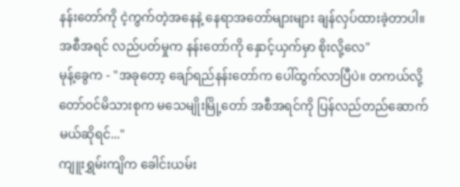နန်းတော်ကို ငဲ့ကွက်တဲ့အနေနဲ့ နေရာအတော်များများ ချန်လှပ်ထားခဲ့တာပါ။ အစီအရင် လည်ပတ်မှုက နန်းတော်ကို နှောင့်ယှက်မှာ စိုးလို့လေ"
မုန့်ခွေက - "အခုတော့ ချော်ရည်နန်းတော်က ပေါ်ထွက်လာပြီပဲ။ တကယ်လို့ တော်ဝင်မိသားစုက မသေမျိုးမြို့တော် အစီအရင်ကို ပြန်လည်တည်ဆောက်မယ်ဆိုရင်..."
ကျူးရွှမ်းကျိက ခေါင်းယမ်း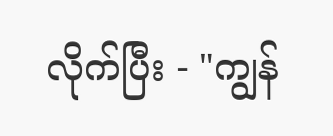လိုက်ပြီး - "ကျွန်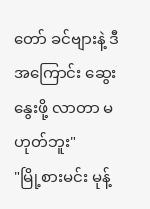တော် ခင်ဗျားနဲ့ ဒီအကြောင်း ဆွေးနွေးဖို့ လာတာ မဟုတ်ဘူး"
"မြို့စားမင်း မုန့်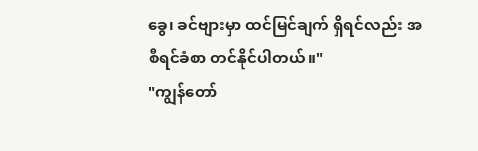ခွေ၊ ခင်ဗျားမှာ ထင်မြင်ချက် ရှိရင်လည်း အစီရင်ခံစာ တင်နိုင်ပါတယ်။"
"ကျွန်တော်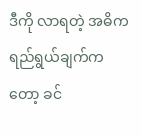ဒီကို လာရတဲ့ အဓိကရည်ရွယ်ချက်ကတော့ ခင်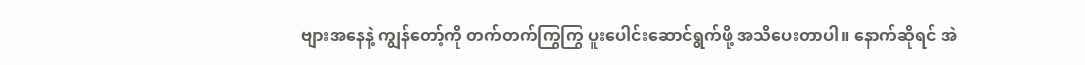ဗျားအနေနဲ့ ကျွန်တော့်ကို တက်တက်ကြွကြွ ပူးပေါင်းဆောင်ရွက်ဖို့ အသိပေးတာပါ။ နောက်ဆိုရင် အဲ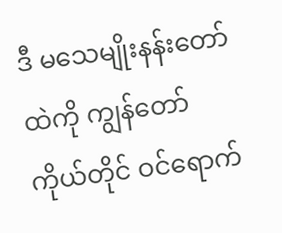ဒီ မသေမျိုးနန်းတော်ထဲကို ကျွန်တော်ကိုယ်တိုင် ဝင်ရောက်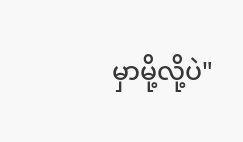မှာမို့လို့ပဲ"